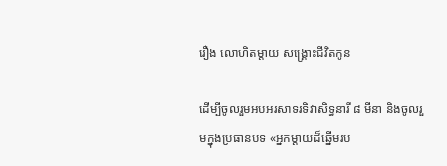រឿង លោហិតម្តាយ សង្គ្រោះជីវិតកូន

ដើម្បីចូលរួមអបអរសាទរទិវាសិទ្ធនារី ៨ មីនា និងចូលរួមក្នុងប្រធានបទ «អ្នកម្តាយដ៏ឆ្នើមរប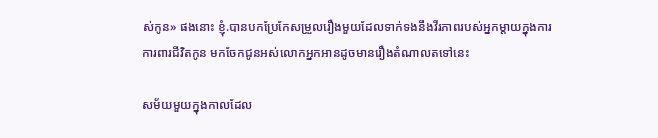ស់កូន» ផងនោះ ខ្ញុំ.បានបកប្រែកែសម្រួលរឿងមួយដែលទាក់ទងនឹងវីរភាពរបស់អ្នកម្តាយក្នុងការការពារជីវិតកូន មកចែកជូនអស់លោកអ្នកអានដូចមានរឿងតំណាលតទៅនេះ

សម័យមួយក្នុងកាលដែល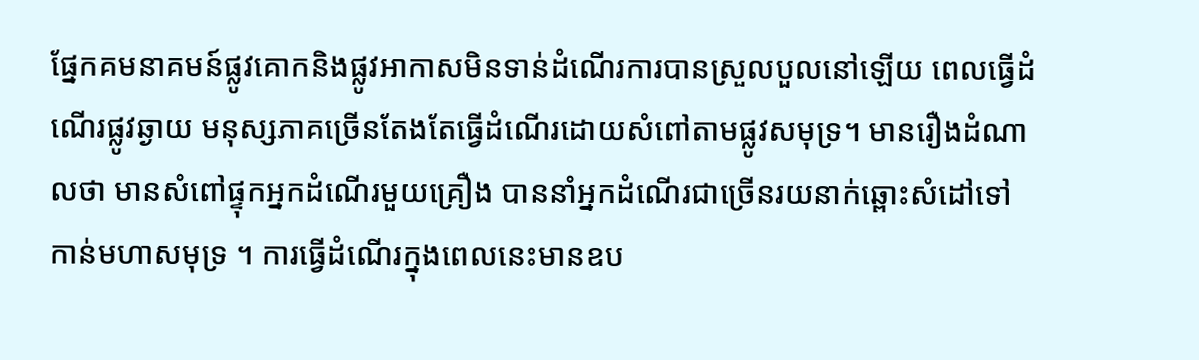ផ្នែកគមនាគមន៍ផ្លូវគោកនិងផ្លូវអាកាសមិនទាន់ដំណើរការបានស្រួលបួលនៅឡើយ ពេលធ្វើដំណើរផ្លូវឆ្ងាយ មនុស្សភាគច្រើនតែងតែធ្វើដំណើរដោយសំពៅតាមផ្លូវសមុទ្រ។ មានរឿងដំណាលថា មានសំពៅផ្ទុកអ្នកដំណើរមួយគ្រឿង បាននាំអ្នកដំណើរជាច្រើនរយនាក់ឆ្ពោះសំដៅទៅកាន់មហាសមុទ្រ ។ ការធ្វើដំណើរក្នុងពេលនេះមានឧប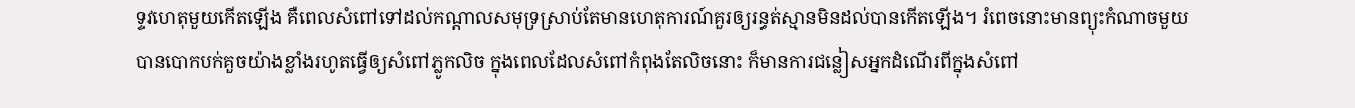ទ្ទវហេតុមួយកើតឡើង គឺពេលសំពៅទៅដល់កណ្តាលសមុទ្រស្រាប់តែមានហេតុការណ៍គួរឲ្យរន្ធត់ស្មានមិនដល់បានកើតឡើង។ រំពេចនោះមានព្យុះកំណាចមួយបានបោកបក់គួចយ៉ាងខ្លាំងរហូតធ្វើឲ្យសំពៅភ្លូកលិច ក្នុងពេលដែលសំពៅកំពុងតែលិចនោះ ក៏មានការជន្លៀសអ្នកដំណើរពីក្នុងសំពៅ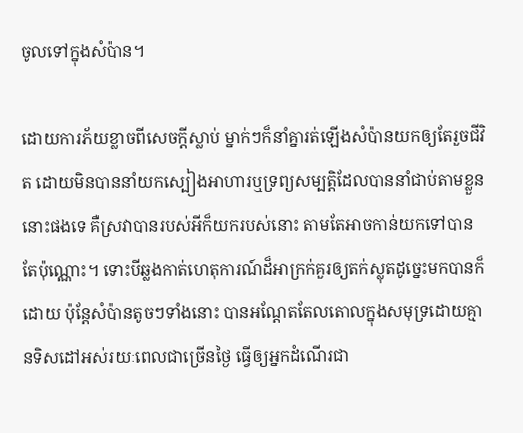ចូលទៅក្នុងសំប៉ាន។

ដោយការភ័យខ្លាចពីសេចក្តីស្លាប់ ម្នាក់ៗក៏នាំគ្នារត់ឡើងសំប៉ានយកឲ្យតែរួចជីវិត ដោយមិនបាននាំយកស្បៀងអាហារឬទ្រព្យសម្បត្តិដែលបាននាំជាប់តាមខ្លួននោះផងទេ គឺស្រវាបានរបស់អីក៏យករបស់នោះ តាមតែអាចកាន់យកទៅបានតែប៉ុណ្ណោះ។ ទោះបីឆ្លងកាត់ហេតុការណ៍ដ៏អាក្រក់គួរឲ្យតក់ស្លុតដូច្នេះមកបានក៏ដោយ ប៉ុន្តែសំប៉ានតូចៗទាំងនោះ បានអណ្តែតតែលតោលក្នុងសមុទ្រដោយគ្មានទិសដៅអស់រយៈពេលជាច្រើនថ្ងៃ ធ្វើឲ្យអ្នកដំណើរជា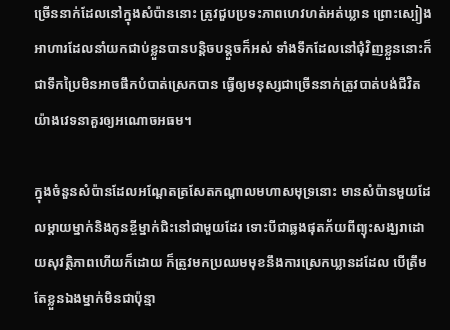ច្រើននាក់ដែលនៅក្នុងសំប៉ាននោះ ត្រូវជួបប្រទះភាពហេវហត់អត់ឃ្លាន ព្រោះស្បៀងអាហារដែលនាំយកជាប់ខ្លួនបានបន្តិចបន្តួចក៏អស់ ទាំងទឹកដែលនៅជុំវិញខ្លួននោះក៏ជាទឹកប្រៃមិនអាចផឹកបំបាត់ស្រេកបាន ធ្វើឲ្យមនុស្សជាច្រើននាក់ត្រូវបាត់បង់ជីវិត យ៉ាងវេទនាគួរឲ្យអណោចអធម។

ក្នុងចំនួនសំប៉ានដែលអណ្តែតត្រសែតកណ្តាលមហាសមុទ្រនោះ មានសំប៉ានមួយដែលម្តាយម្នាក់និងកូនខ្ចីម្នាក់ជិះនៅជាមួយដែរ ទោះបីជាឆ្លងផុតភ័យពីព្យុះសង្ឃរាដោយសុវត្ថិភាពហើយក៏ដោយ ក៏ត្រូវមកប្រឈមមុខនឹងការស្រេកឃ្លានដដែល បើត្រឹមតែខ្លួនឯងម្នាក់មិនជាប៉ុន្មា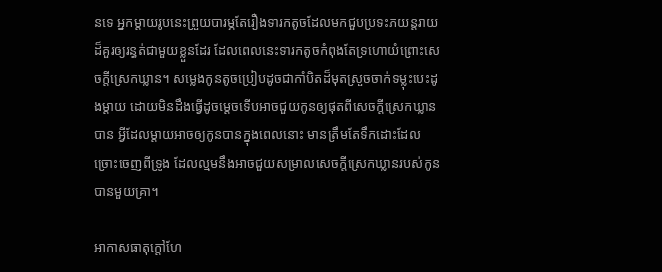នទេ អ្នកម្តាយរូបនេះព្រួយបារម្ភតែរឿងទារកតូចដែលមកជួបប្រទះភយន្តរាយដ៏គួរឲ្យរន្ធត់ជាមួយខ្លួនដែរ ដែលពេលនេះទារកតូចកំពុងតែទ្រហោយំព្រោះសេចក្តីស្រេកឃ្លាន។ សម្លេងកូនតូចប្រៀបដូចជាកាំបិតដ៏មុតស្រួចចាក់ទម្លុះបេះដូងម្តាយ ដោយមិនដឹងធ្វើដូចម្តេចទើបអាចជួយកូនឲ្យផុតពីសេចក្តីស្រេកឃ្លានបាន អ្វីដែលម្តាយអាចឲ្យកូនបានក្នុងពេលនោះ មានត្រឹមតែទឹកដោះដែលច្រោះចេញពីទ្រូង ដែលល្មមនឹងអាចជួយសម្រាលសេចក្តីស្រេកឃ្លានរបស់កូនបានមួយគ្រា។

អាកាសធាតុក្តៅហែ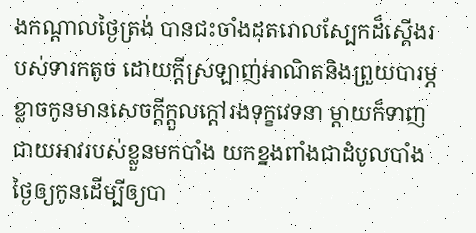ងកណ្តាលថ្ងៃត្រង់ បានជះចាំងដុតរោលស្បែកដ៏ស្តើងរបស់ទារកតូច ដោយក្តីស្រឡាញ់អាណិតនិងព្រួយបារម្ភខ្លាចកូនមានសេចក្តីក្តួលក្តៅរងទុក្ខវេទនា ម្តាយក៏ទាញជាយអាវរបស់ខ្លួនមកបាំង យកខ្នងពាំងជាដំបូលបាំងថ្ងៃឲ្យកូនដើម្បីឲ្យបា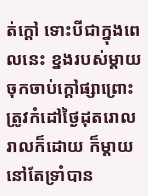ត់ក្តៅ ទោះបីជាក្នុងពេលនេះ ខ្នងរបស់ម្តាយចុកចាប់ក្តៅផ្សាព្រោះត្រូវកំដៅថ្ងៃដុតរោលរាលក៏ដោយ ក៏ម្តាយនៅតែទ្រាំបាន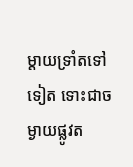ម្តាយទ្រាំតទៅទៀត ទោះជាចម្ងាយផ្លូវត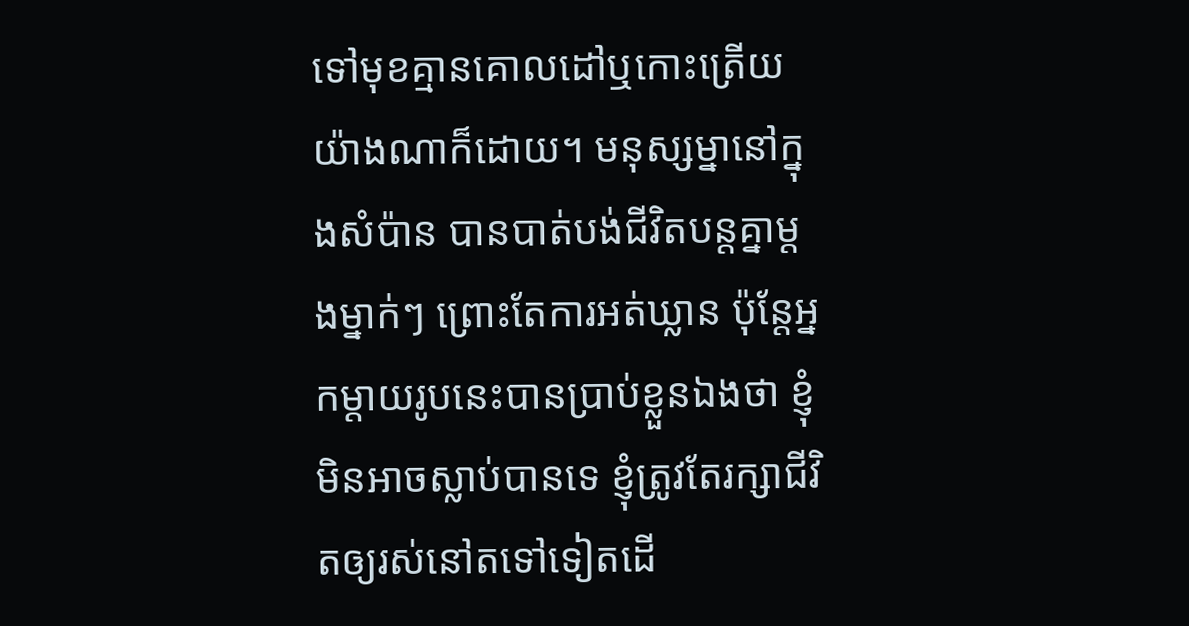ទៅមុខគ្មានគោលដៅឬកោះត្រើយយ៉ាងណាក៏ដោយ។ មនុស្សម្នានៅក្នុងសំប៉ាន បានបាត់បង់ជីវិតបន្តគ្នាម្តងម្នាក់ៗ ព្រោះតែការអត់ឃ្លាន ប៉ុន្តែអ្នកម្តាយរូបនេះបានប្រាប់ខ្លួនឯងថា ខ្ញុំមិនអាចស្លាប់បានទេ ខ្ញុំត្រូវតែរក្សាជីវិតឲ្យរស់នៅតទៅទៀតដើ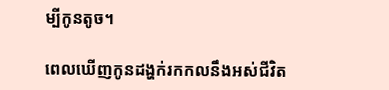ម្បីកូនតូច។

ពេលឃើញកូនដង្ហក់រកកលនឹងអស់ជីវិត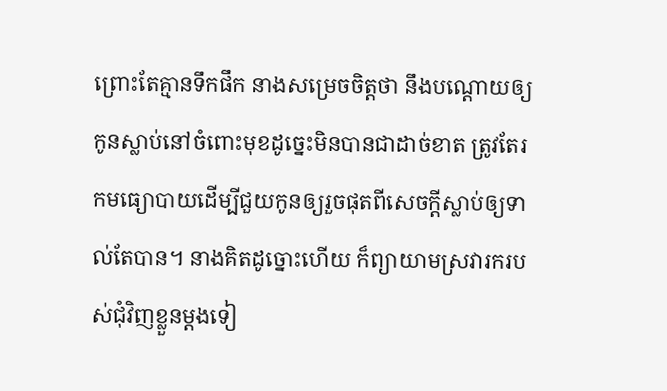ព្រោះតែគ្មានទឹកផឹក នាងសម្រេចចិត្តថា នឹងបណ្តោយឲ្យកូនស្លាប់នៅចំពោះមុខដូច្នេះមិនបានជាដាច់ខាត ត្រូវតែរកមធ្យោបាយដើម្បីជួយកូនឲ្យរួចផុតពីសេចក្តីស្លាប់ឲ្យទាល់តែបាន។ នាងគិតដូច្នោះហើយ ក៏ព្យាយាមស្រវារករបស់ជុំវិញខ្លួនម្តងទៀ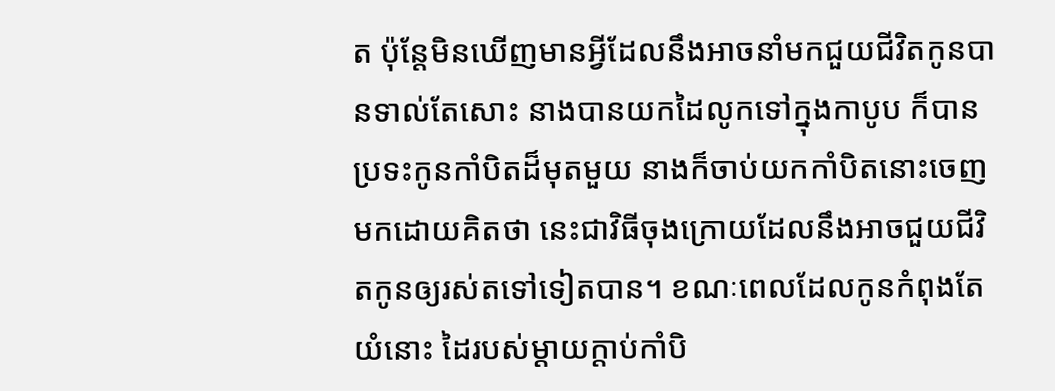ត ប៉ុន្តែមិនឃើញមានអ្វីដែលនឹងអាចនាំមកជួយជីវិតកូនបានទាល់តែសោះ នាងបានយកដៃលូកទៅក្នុងកាបូប ក៏បានប្រទះកូនកាំបិតដ៏មុតមួយ នាងក៏ចាប់យកកាំបិតនោះចេញមកដោយគិតថា នេះជាវិធីចុងក្រោយដែលនឹងអាចជួយជីវិតកូនឲ្យរស់តទៅទៀតបាន។ ខណៈពេលដែលកូនកំពុងតែយំនោះ ដៃរបស់ម្តាយក្តាប់កាំបិ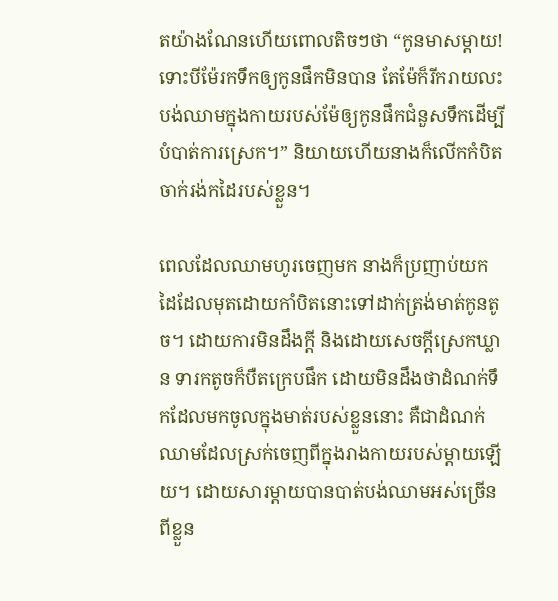តយ៉ាងណែនហើយពោលតិចៗថា “កូនមាសម្តាយ! ទោះបីម៉ែរកទឹកឲ្យកូនផឹកមិនបាន តែម៉ែក៏រីករាយលះបង់ឈាមក្នុងកាយរបស់ម៉ែឲ្យកូនផឹកជំនួសទឹកដើម្បីបំបាត់ការស្រេក។” និយាយហើយនាងក៏លើកកំបិតចាក់រង់កដៃរបស់ខ្លួន។

ពេលដែលឈាមហូរចេញមក នាងក៏ប្រញាប់យកដៃដែលមុតដោយកាំបិតនោះទៅដាក់ត្រង់មាត់កូនតូច។ ដោយការមិនដឹងក្តី និងដោយសេចក្តីស្រេកឃ្លាន ទារកតូចក៏បឺតក្រេបផឹក ដោយមិនដឹងថាដំណក់ទឹកដែលមកចូលក្នុងមាត់របស់ខ្លួននោះ គឺជាដំណក់ឈាមដែលស្រក់ចេញពីក្នុងរាងកាយរបស់ម្តាយឡើយ។ ដោយសារម្តាយបានបាត់បង់ឈាមអស់ច្រើនពីខ្លួន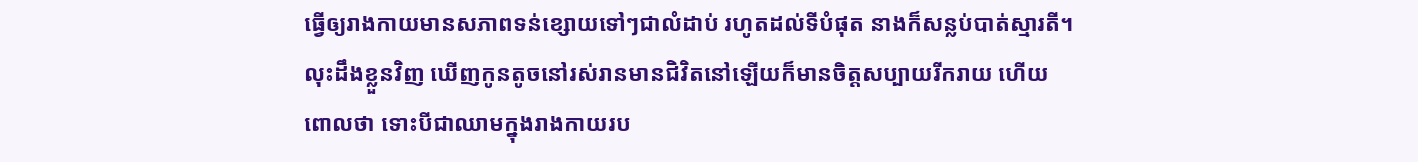ធ្វើឲ្យរាងកាយមានសភាពទន់ខ្សោយទៅៗជាលំដាប់ រហូតដល់ទីបំផុត នាងក៏សន្លប់បាត់ស្មារតី។ លុះដឹងខ្លួនវិញ ឃើញកូនតូចនៅរស់រានមានជិវិតនៅឡើយក៏មានចិត្តសប្បាយរីករាយ ហើយពោលថា ទោះបីជាឈាមក្នុងរាងកាយរប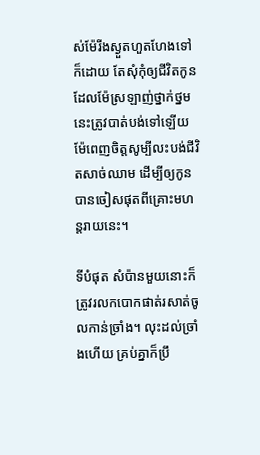ស់ម៉ែរីងស្ងួតហួតហែងទៅក៏ដោយ តែសុំកុំឲ្យជីវិតកូនដែលម៉ែស្រឡាញ់ថ្នាក់ថ្នមនេះត្រូវបាត់បង់ទៅឡើយ ម៉ែពេញចិត្តសូម្បីលះបង់ជីវិតសាច់ឈាម ដើម្បីឲ្យកូនបានចៀសផុតពីគ្រោះមហន្តរាយនេះ។

ទីបំផុត សំប៉ានមួយនោះក៏ត្រូវរលកបោកផាត់រសាត់ចូលកាន់ច្រាំង។ លុះដល់ច្រាំងហើយ គ្រប់គ្នាក៏ប្រឹ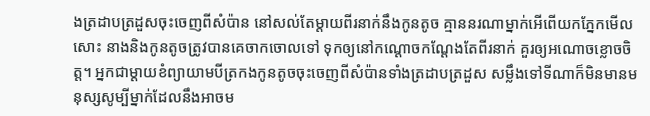ងត្រដាបត្រដួសចុះចេញពីសំប៉ាន នៅសល់តែម្តាយពីរនាក់នឹងកូនតូច គ្មាននរណាម្នាក់អើពើយកភ្នែកមើលសោះ នាងនិងកូនតូចត្រូវបានគេចាកចោលទៅ ទុកឲ្យនៅកណ្តោចកណ្តែងតែពីរនាក់ គួរឲ្យអណោចខ្លោចចិត្ត។ អ្នកជាម្តាយខំព្យាយាមបីត្រកងកូនតូចចុះចេញពីសំប៉ានទាំងត្រដាបត្រដួស សម្លឹងទៅទីណាក៏មិនមានមនុស្សសូម្បីម្នាក់ដែលនឹងអាចម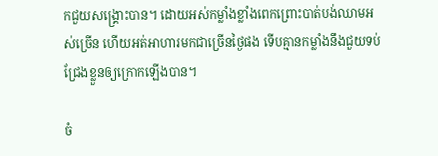កជួយសង្គ្រោះបាន។ ដោយអស់កម្លាំងខ្លាំងពេកព្រោះបាត់បង់ឈាមអស់ច្រើន ហើយអត់អាហារមកជាច្រើនថ្ងៃផង ទើបគ្មានកម្លាំងនឹងជួយទប់ជ្រែងខ្លួនឲ្យក្រោកឡើងបាន។

ចំ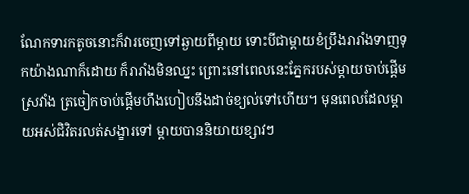ណែកទារកតូចនោះក៏វារចេញទៅឆ្ងាយពីម្តាយ ទោះបីជាម្តាយខំប្រឹងរារាំងទាញទុកយ៉ាងណាក៏ដោយ ក៏រារាំងមិនឈ្នះ ព្រោះនៅពេលនេះភ្នែករបស់ម្តាយចាប់ផ្តើមស្រវាំង ត្រចៀកចាប់ផ្តើមហឹងហៀបនឹងដាច់ខ្យល់ទៅហើយ។ មុនពេលដែលម្តាយអស់ជិវិតរលត់សង្ខារទៅ ម្តាយបាននិយាយខ្សាវៗ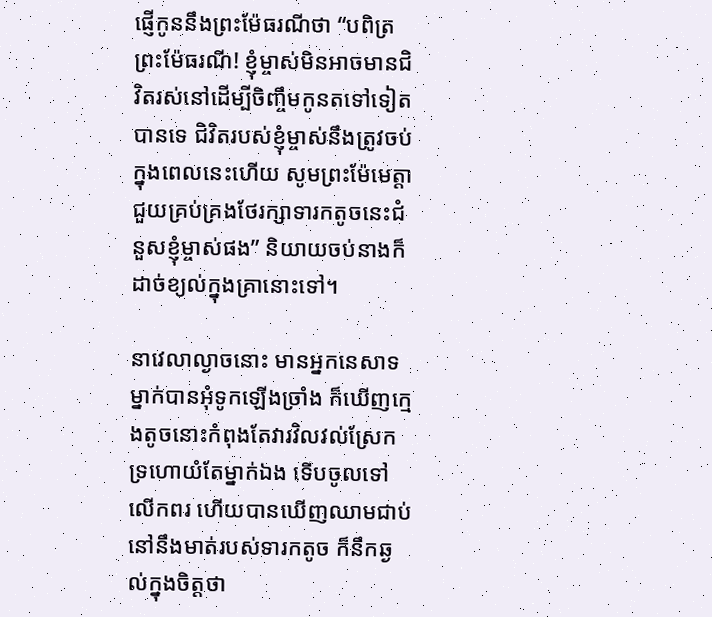ផ្ញើកូននឹងព្រះម៉ែធរណីថា “បពិត្រព្រះម៉ែធរណី! ខ្ញុំម្ចាស់មិនអាចមានជិវិតរស់នៅដើម្បីចិញ្ចឹមកូនតទៅទៀតបានទេ ជិវិតរបស់ខ្ញុំម្ចាស់នឹងត្រូវចប់ក្នុងពេលនេះហើយ សូមព្រះម៉ែមេត្តាជួយគ្រប់គ្រងថែរក្សាទារកតូចនេះជំនួសខ្ញុំម្ចាស់ផង” និយាយចប់នាងក៏ដាច់ខ្យល់ក្នុងគ្រានោះទៅ។

នាវេលាល្ងាចនោះ មានអ្នកនេសាទម្នាក់បានអុំទូកឡើងច្រាំង ក៏ឃើញក្មេងតូចនោះកំពុងតែវារវិលវល់ស្រែកទ្រហោយំតែម្នាក់ឯង ទើបចូលទៅលើកពរ ហើយបានឃើញឈាមជាប់នៅនឹងមាត់របស់ទារកតូច ក៏នឹកឆ្ងល់ក្នុងចិត្តថា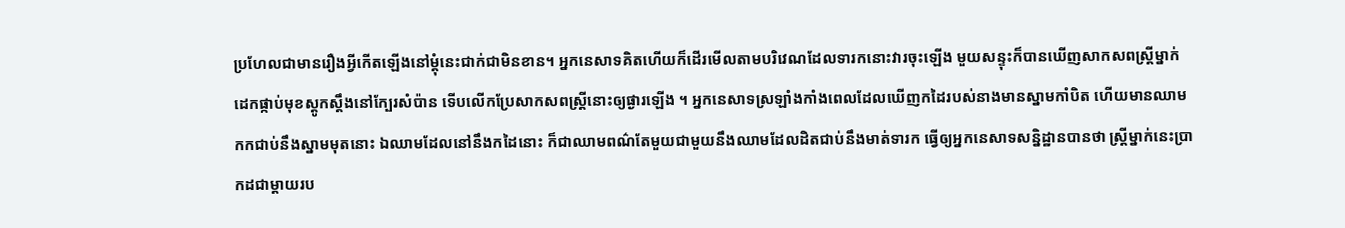ប្រហែលជាមានរឿងអ្វីកើតឡើងនៅម្តុំនេះជាក់ជាមិនខាន។ អ្នកនេសាទគិតហើយក៏ដើរមើលតាមបរិវេណដែលទារកនោះវារចុះឡើង មួយសន្ទុះក៏បានឃើញសាកសពស្ត្រីម្នាក់ដេកផ្កាប់មុខស្តូកស្តឹងនៅក្បែរសំប៉ាន ទើបលើកប្រែសាកសពស្ត្រីនោះឲ្យផ្ងារឡើង ។ អ្នកនេសាទស្រឡាំងកាំងពេលដែលឃើញកដៃរបស់នាងមានស្នាមកាំបិត ហើយមានឈាមកកជាប់នឹងស្នាមមុតនោះ ឯឈាមដែលនៅនឹងកដៃនោះ ក៏ជាឈាមពណ៌តែមួយជាមួយនឹងឈាមដែលដិតជាប់នឹងមាត់ទារក ធ្វើឲ្យអ្នកនេសាទសន្និដ្ឋានបានថា ស្ត្រីម្នាក់នេះប្រាកដជាម្តាយរប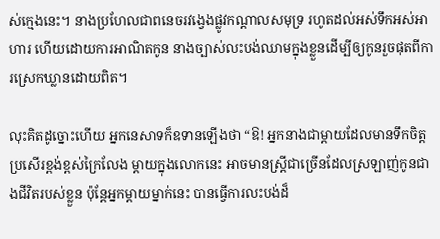ស់ក្មេងនេះ។ នាងប្រហែលជាពនេចរវង្វេងផ្លូវកណ្តាលសមុទ្រ រហូតដល់អស់ទឹកអស់អាហារ ហើយដោយការអាណិតកូន នាងច្បាស់លះបង់ឈាមក្នុងខ្លួនដើម្បីឲ្យកូនរួចផុតពីការស្រេកឃ្លានដោយពិត។

លុះគិតដូច្នោះហើយ អ្នកនេសាទក៏ឧទានឡើងថា “ឱ! អ្នកនាងជាម្តាយដែលមានទឹកចិត្តប្រសើរខ្ពង់ខ្ពស់ក្រៃលែង ម្តាយក្នុងលោកនេះ អាចមានស្ត្រីជាច្រើនដែលស្រឡាញ់កូនជាងជីវិតរបស់ខ្លួន ប៉ុន្តែអ្នកម្តាយម្នាក់នេះ បានធ្វើការលះបង់ដ៏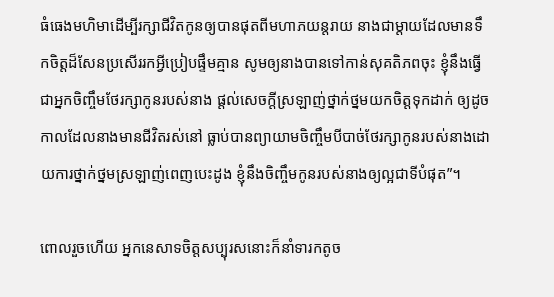ធំធេងមហិមាដើម្បីរក្សាជីវិតកូនឲ្យបានផុតពីមហាភយន្តរាយ នាងជាម្តាយដែលមានទឹកចិត្តដ៏សែនប្រសើររកអ្វីប្រៀបផ្ទឹមគ្មាន សូមឲ្យនាងបានទៅកាន់សុគតិភពចុះ ខ្ញុំនឹងធ្វើជាអ្នកចិញ្ចឹមថែរក្សាកូនរបស់នាង ផ្តល់សេចក្តីស្រឡាញ់ថ្នាក់ថ្នមយកចិត្តទុកដាក់ ឲ្យដូចកាលដែលនាងមានជីវិតរស់នៅ ធ្លាប់បានព្យាយាមចិញ្ចឹមបីបាច់ថែរក្សាកូនរបស់នាងដោយការថ្នាក់ថ្នមស្រឡាញ់ពេញបេះដូង ខ្ញុំនឹងចិញ្ចឹមកូនរបស់នាងឲ្យល្អជាទីបំផុត”។

ពោលរួចហើយ អ្នកនេសាទចិត្តសប្បុរសនោះក៏នាំទារកតូច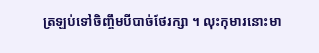ត្រឡប់ទៅចិញ្ចឹមបីបាច់ថែរក្សា ។ លុះកុមារនោះមា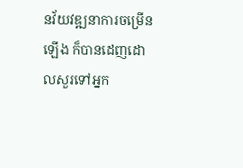នវ័យវឌ្ឍនាការចម្រើនឡើង ក៏បានដេញដោលសួរទៅអ្នក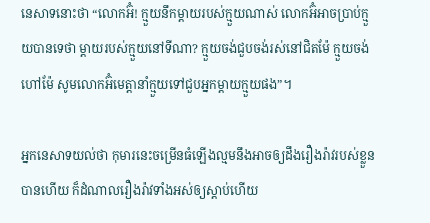នេសាទនោះថា “លោកអ៊ំ! ក្មួយនឹកម្តាយរបស់ក្មួយណាស់ លោកអ៊ំអាចប្រាប់ក្មួយបានទេថា ម្តាយរបស់ក្មួយនៅទីណា? ក្មួយចង់ជួបចង់រស់នៅជិតម៉ែ ក្មួយចង់ហៅម៉ែ សូមលោកអ៊ំមេត្តានាំក្មួយទៅជួបអ្នកម្តាយក្មួយផង”។

អ្នកនេសាទយល់ថា កុមារនេះចម្រើនធំឡើងល្មមនឹងអាចឲ្យដឹងរឿងរ៉ាវរបស់ខ្លួនបានហើយ ក៏ដំណាលរឿងរ៉ាវទាំងអស់ឲ្យស្តាប់ហើយ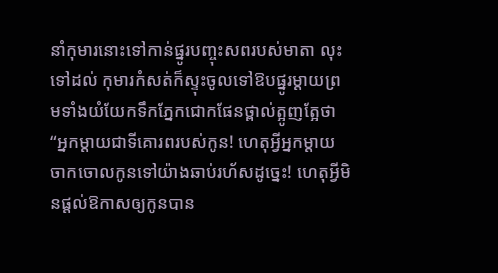នាំកុមារនោះទៅកាន់ផ្នូរបញ្ចុះសពរបស់មាតា លុះទៅដល់ កុមារកំសត់ក៏ស្ទុះចូលទៅឱបផ្នូរម្តាយព្រមទាំងយំយែកទឹកភ្នែកជោកផែនថ្ពាល់ត្អូញត្អែថា “អ្នកម្តាយជាទីគោរពរបស់កូន! ហេតុអ្វីអ្នកម្តាយចាកចោលកូនទៅយ៉ាងឆាប់រហ័សដូច្នេះ! ហេតុអ្វីមិនផ្តល់ឱកាសឲ្យកូនបាន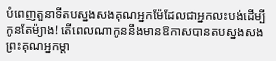បំពេញតួនាទីតបស្នងសងគុណអ្នកម៉ែដែលជាអ្នកលះបង់ដើម្បីកូនតែម៉្យាង! តើពេលណាកូននឹងមានឱកាសបានតបស្នងសងព្រះគុណអ្នកម្តា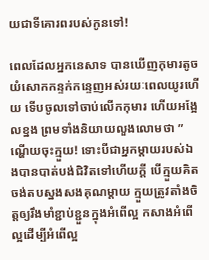យជាទីគោរពរបស់កូនទៅ!

ពេលដែលអ្នកនេសាទ បានឃើញកុមារតូចយំសោកកន្ទក់កន្ទេញអស់រយៈពេលយូរហើយ ទើបចូលទៅចាប់លើកកុមារ ហើយអង្អែលខ្នង ព្រមទាំងនិយាយលួងលោមថា ” ណ្ហើយចុះក្មួយ! ទោះបីជាអ្នកម្តាយរបស់ឯងបានបាត់បង់ជិវិតទៅហើយក្តី បើក្មួយគិតចង់តបស្នងសងគុណម្តាយ ក្មួយត្រូវតាំងចិត្តឲ្យរឹងមាំខ្ជាប់ខ្ជួនក្នុងអំពើល្អ កសាងអំពើល្អដើម្បីអំពើល្អ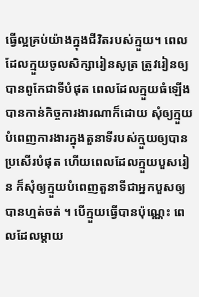ធ្វើល្អគ្រប់យ៉ាងក្នុងជីវិតរបស់ក្មួយ។ ពេលដែលក្មួយចូលសិក្សារៀនសូត្រ ត្រូវរៀនឲ្យបានពូកែជាទីបំផុត ពេលដែលក្មួយធំឡើងបានកាន់កិច្ចការងារណាក៏ដោយ សុំឲ្យក្មួយបំពេញការងារក្នុងតួនាទីរបស់ក្មួយឲ្យបានប្រសើរបំផុត ហើយពេលដែលក្មួយបួសរៀន ក៏សុំឲ្យក្មួយបំពេញតួនាទីជាអ្នកបួសឲ្យបានហ្មត់ចត់ ។ បើក្មួយធ្វើបានប៉ុណ្ណេះ ពេលដែលម្តាយ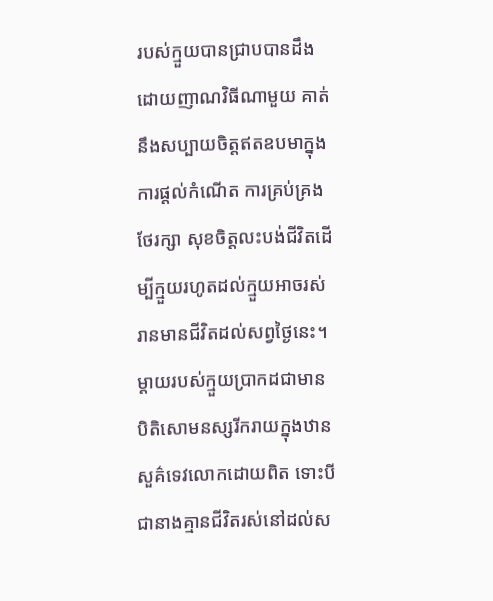របស់ក្មួយបានជ្រាបបានដឹងដោយញាណវិធីណាមួយ គាត់នឹងសប្បាយចិត្តឥតឧបមាក្នុងការផ្តល់កំណើត ការគ្រប់គ្រងថែរក្សា សុខចិត្តលះបង់ជីវិតដើម្បីក្មួយរហូតដល់ក្មួយអាចរស់រានមានជីវិតដល់សព្វថ្ងៃនេះ។ ម្តាយរបស់ក្មួយប្រាកដជាមានបិតិសោមនស្សរីករាយក្នុងឋានសួគ៌ទេវលោកដោយពិត ទោះបីជានាងគ្មានជីវិតរស់នៅដល់ស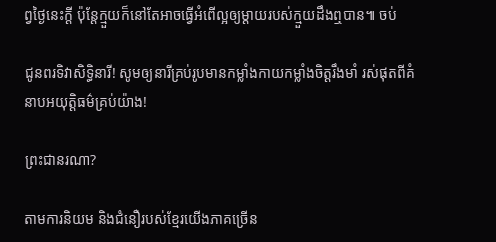ព្វថ្ងៃនេះក្តី ប៉ុន្តែក្មួយក៏នៅតែអាចធ្វើអំពើល្អឲ្យម្តាយរបស់ក្មួយដឹងឮបាន៕ ចប់

ជូនពរទិវាសិទ្ធិនារី! សូមឲ្យនារីគ្រប់រូបមានកម្លាំងកាយកម្លាំងចិត្តរឹងមាំ រស់ផុតពីគំនាបអយុត្តិធម៌គ្រប់យ៉ាង!

ព្រះជានរណា?

តាមការនិយម និងជំនឿរបស់ខ្មែរយើងភាគច្រើន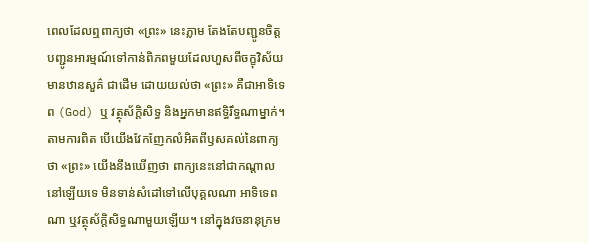ពេលដែលឮពាក្យថា «ព្រះ» នេះភ្លាម តែងតែបញ្ជូនចិត្ត បញ្ជូនអារម្មណ៍ទៅកាន់ពិភពមួយដែលហួសពីចក្ខុវិស័យ មានឋានសួគ៌ ជាដើម ដោយយល់ថា «ព្រះ» គឺជាអាទិទេព (God) ឬ វត្ថុស័ក្តិសិទ្ធ និងអ្នកមានឥទ្ធិរឹទ្ធណាម្នាក់។ តាមការពិត បើយើងវែកញែកលំអិតពីឫសគល់នៃពាក្យថា «ព្រះ» យើងនឹងឃើញថា ពាក្យនេះនៅជាកណ្តាលនៅឡើយទេ មិនទាន់សំដៅទៅលើបុគ្គលណា អាទិទេពណា ឬវត្ថុស័ក្តិសិទ្ធណាមួយឡើយ។ នៅក្នុងវចនានុក្រម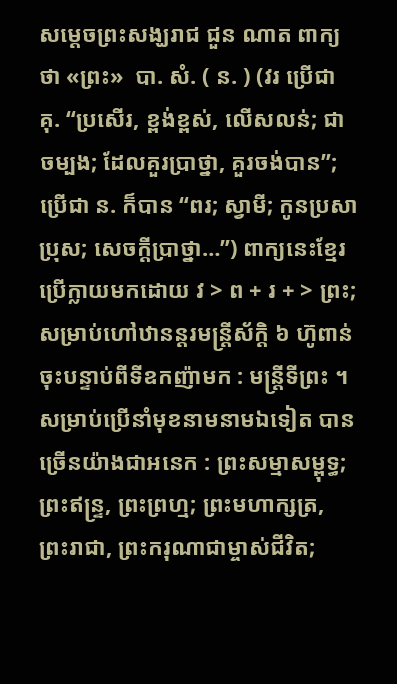សម្តេចព្រះសង្ឃរាជ ជួន ណាត ពាក្យថា «ព្រះ»  បា. សំ. ( ន. ) (វរ ប្រើជា គុ. “ប្រសើរ, ខ្ពង់ខ្ពស់, លើសលន់; ជាចម្បង; ដែលគួរប្រាថ្នា, គួរចង់បាន”; ប្រើជា ន. ក៏បាន “ពរ; ស្វាមី; កូនប្រសាប្រុស; សេចក្ដីប្រាថ្នា…”) ពាក្យនេះខ្មែរប្រើក្លាយមកដោយ វ > ព + រ + > ព្រះ; សម្រាប់ហៅឋានន្តរមន្ត្រីស័ក្តិ ៦ ហ៊ូពាន់ចុះបន្ទាប់ពីទីឧកញ៉ាមក : មន្ត្រីទីព្រះ ។ សម្រាប់ប្រើនាំមុខនាមនាមឯទៀត បានច្រើនយ៉ាងជាអនេក : ព្រះសម្មាសម្ពុទ្ធ; ព្រះឥន្ទ្រ, ព្រះព្រហ្ម; ព្រះមហាក្សត្រ, ព្រះរាជា, ព្រះករុណាជាម្ចាស់ជីវិត;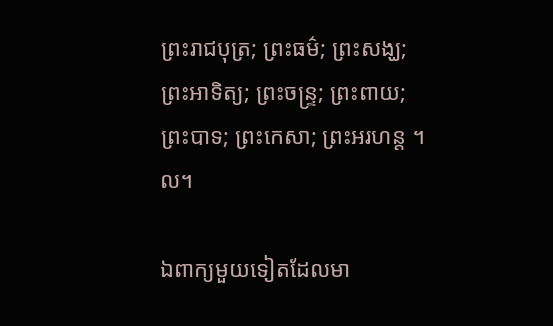ព្រះរាជបុត្រ; ព្រះធម៌; ព្រះសង្ឃ; ព្រះអាទិត្យ; ព្រះចន្ទ្រ; ព្រះពាយ; ព្រះបាទ; ព្រះកេសា; ព្រះអរហន្ត ។ល។

ឯពាក្យមួយទៀតដែលមា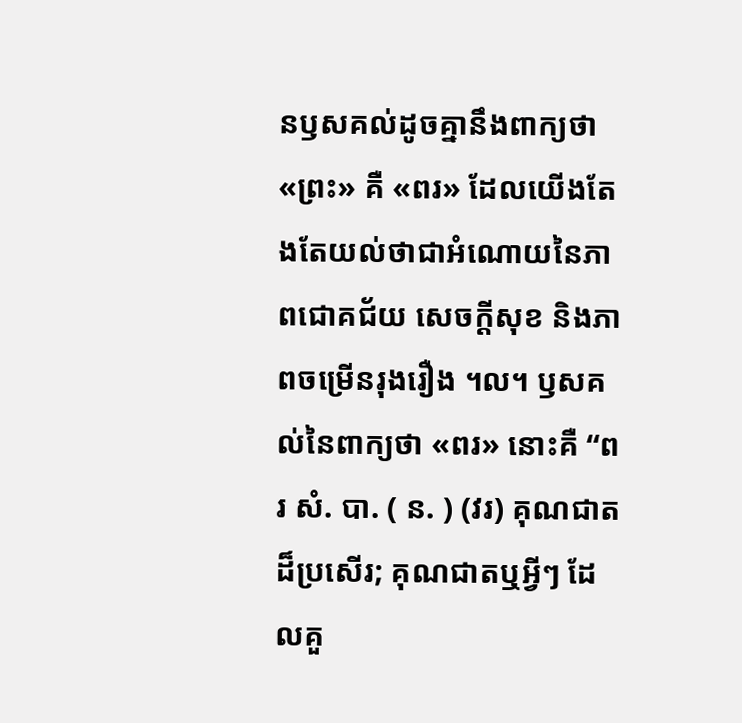នឫសគល់ដូចគ្នានឹងពាក្យថា «ព្រះ» គឺ «ពរ» ដែលយើងតែងតែយល់ថាជាអំណោយនៃភាពជោគជ័យ សេចក្តីសុខ និងភាពចម្រើនរុងរឿង ។ល។ ឫសគល់នៃពាក្យថា «ពរ» នោះគឺ “ពរ សំ. បា. ( ន. ) (វរ) គុណជាតដ៏ប្រសើរ; គុណជាតឬអ្វីៗ ដែលគួ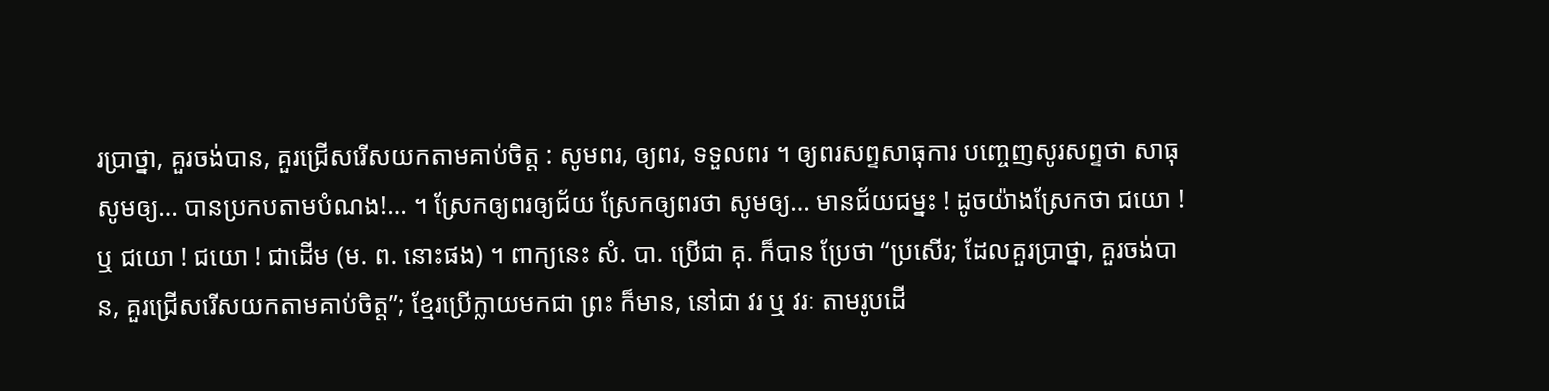រប្រាថ្នា, គួរចង់បាន, គួរជ្រើសរើសយកតាមគាប់ចិត្ត : សូមពរ, ឲ្យពរ, ទទួលពរ ។ ឲ្យពរសព្ទសាធុការ បញ្ចេញសូរសព្ទថា សាធុ សូមឲ្យ… បានប្រកបតាមបំណង!… ។ ស្រែកឲ្យពរឲ្យជ័យ ស្រែកឲ្យពរថា សូមឲ្យ… មានជ័យជម្នះ ! ដូចយ៉ាងស្រែកថា ជយោ ! ឬ ជយោ ! ជយោ ! ជាដើម (ម. ព. នោះផង) ។ ពាក្យនេះ សំ. បា. ប្រើជា គុ. ក៏បាន ប្រែថា “ប្រសើរ; ដែលគួរប្រាថ្នា, គួរចង់បាន, គួរជ្រើសរើសយកតាមគាប់ចិត្ត”; ខ្មែរប្រើក្លាយមកជា ព្រះ ក៏មាន, នៅជា វរ ឬ វរៈ តាមរូបដើ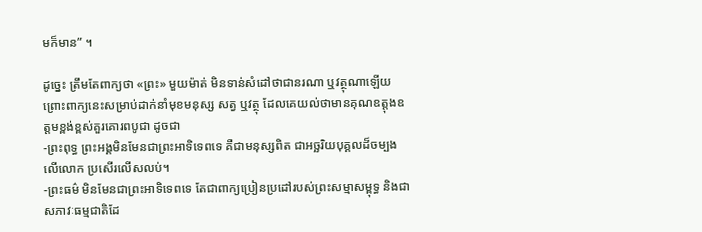មក៏មាន” ។

ដូច្នេះ ត្រឹមតែពាក្យថា «ព្រះ» មួយម៉ាត់ មិនទាន់សំដៅថាជានរណា ឬវត្ថុណាឡើយ ព្រោះពាក្យនេះសម្រាប់ដាក់នាំមុខមនុស្ស សត្វ ឬវត្ថុ ដែលគេយល់ថាមានគុណឧត្តុងឧត្តមខ្ពង់ខ្ពស់គួរគោរពបូជា ដូចជា
-ព្រះពុទ្ធ ព្រះអង្គមិនមែនជាព្រះអាទិទេពទេ គឺជាមនុស្សពិត ជាអច្ឆរិយបុគ្គលដ៏ចម្បងលើលោក ប្រសើរលើសលប់។
-ព្រះធម៌ មិនមែនជាព្រះអាទិទេពទេ តែជាពាក្យប្រៀនប្រដៅរបស់ព្រះសម្មាសម្ពុទ្ធ និងជាសភាវៈធម្មជាតិដែ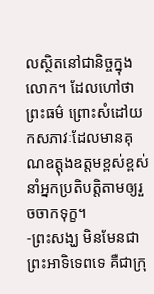លស្ថិតនៅជានិច្ចក្នុងលោក។ ដែលហៅថា ព្រះធម៌ ព្រោះសំដៅយកសភាវៈដែលមានគុណឧត្តុងឧត្តមខ្ពស់ខ្ពស់ នាំអ្នកប្រតិបត្តិតាមឲ្យរួចចាកទុក្ខ។
-ព្រះសង្ឃ មិនមែនជាព្រះអាទិទេពទេ គឺជាក្រុ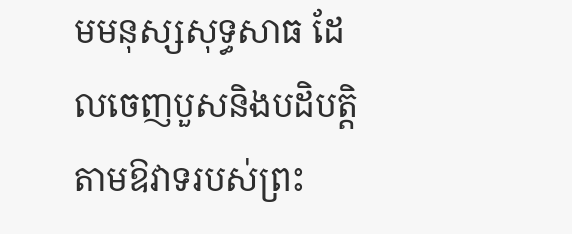មមនុស្សសុទ្ធសាធ ដែលចេញបួសនិងបដិបត្តិតាមឱវាទរបស់ព្រះ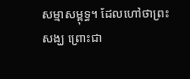សម្មាសម្ពុទ្ធ។ ដែលហៅថាព្រះសង្ឃ ព្រោះជា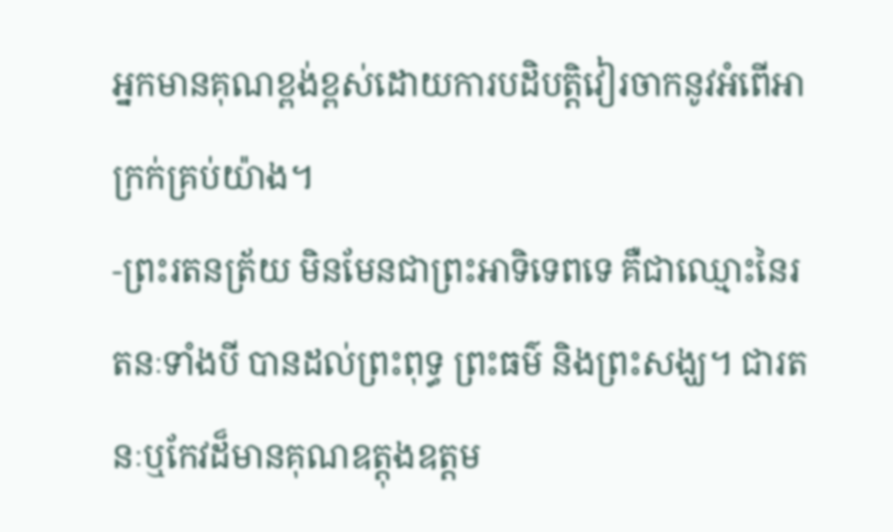អ្នកមានគុណខ្ពង់ខ្ពស់ដោយការបដិបត្តិវៀរចាកនូវអំពើអាក្រក់គ្រប់យ៉ាង។
-ព្រះរតនត្រ័យ មិនមែនជាព្រះអាទិទេពទេ គឺជាឈ្មោះនៃរតនៈទាំងបី បានដល់ព្រះពុទ្ធ ព្រះធម៌ និងព្រះសង្ឃ។ ជារតនៈឬកែវដ៏មានគុណឧត្តុងឧត្តម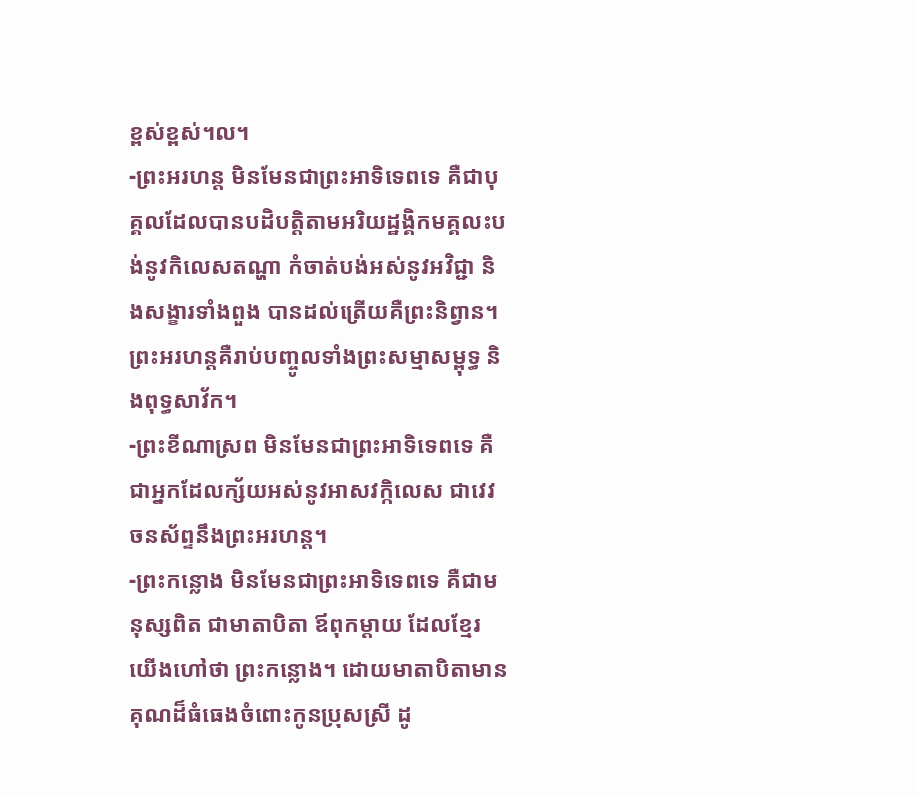ខ្ពស់ខ្ពស់។ល។
-ព្រះអរហន្ត មិនមែនជាព្រះអាទិទេពទេ គឺជាបុគ្គលដែលបានបដិបត្តិតាមអរិយដ្ឋង្គិកមគ្គលះបង់នូវកិលេសតណ្ហា កំចាត់បង់អស់នូវអវិជ្ជា និងសង្ខារទាំងពួង បានដល់ត្រើយគឺព្រះនិព្វាន។ ព្រះអរហន្តគឺរាប់បញ្ចូលទាំងព្រះសម្មាសម្ពុទ្ធ និងពុទ្ធសាវ័ក។
-ព្រះខីណាស្រព មិនមែនជាព្រះអាទិទេពទេ គឺជាអ្នកដែលក្ស័យអស់នូវអាសវក្កិលេស ជាវេវចនស័ព្ទនឹងព្រះអរហន្ត។
-ព្រះកន្លោង មិនមែនជាព្រះអាទិទេពទេ គឺជាមនុស្សពិត ជាមាតាបិតា ឪពុកម្តាយ ដែលខ្មែរយើងហៅថា ព្រះកន្លោង។ ដោយមាតាបិតាមានគុណដ៏ធំធេងចំពោះកូនប្រុសស្រី ដូ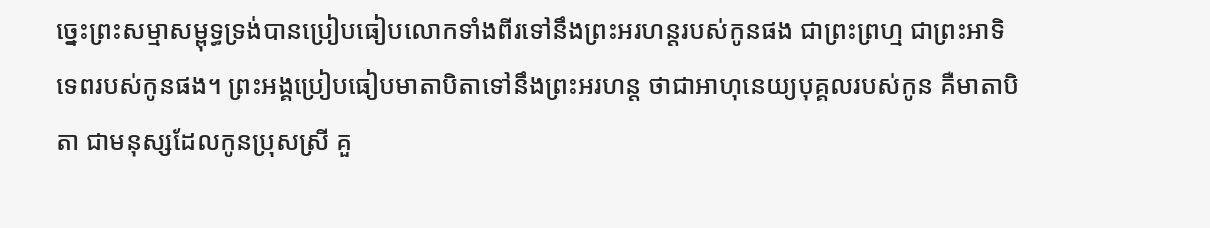ច្នេះព្រះសម្មាសម្ពុទ្ធទ្រង់បានប្រៀបធៀបលោកទាំងពីរទៅនឹងព្រះអរហន្តរបស់កូនផង ជាព្រះព្រហ្ម ជាព្រះអាទិទេពរបស់កូនផង។ ព្រះអង្គប្រៀបធៀបមាតាបិតាទៅនឹងព្រះអរហន្ត ថាជាអាហុនេយ្យបុគ្គលរបស់កូន គឺមាតាបិតា ជាមនុស្សដែលកូនប្រុសស្រី គួ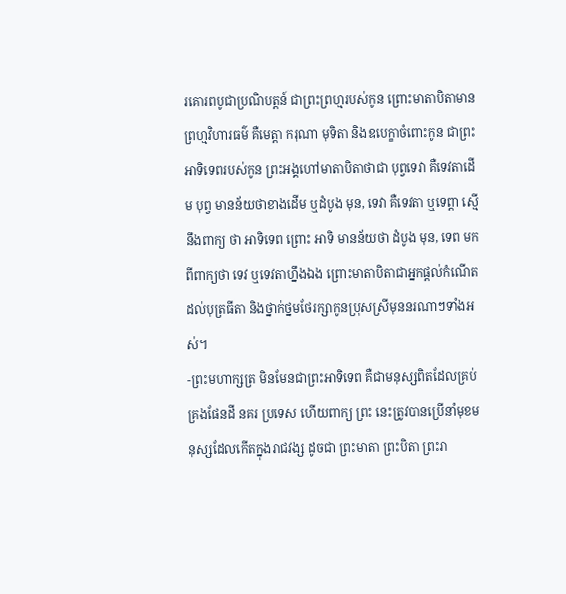រគោរពបូជាប្រណិបត្តន៍ ជាព្រះព្រហ្មរបស់កូន ព្រោះមាតាបិតាមានព្រហ្មវិហារធម៌ គឺមេត្តា ករុណា មុទិតា និងឧបេក្ខាចំពោះកូន ជាព្រះអាទិទេពរបស់កូន ព្រះអង្គហៅមាតាបិតាថាជា បុព្វទេវា គឺទេវតាដើម បុព្វ មានន័យថាខាងដើម ឬដំបូង មុន, ទេវា គឺទេវតា ឬទេព្តា ស្មើនឹងពាក្យ ថា អាទិទេព ព្រោះ អាទិ មានន័យថា ដំបូង មុន, ទេព មកពីពាក្យថា ទេវ ឬទេវតាហ្នឹងឯង ព្រោះមាតាបិតាជាអ្នកផ្តល់កំណើតដល់បុត្រធីតា និងថ្នាក់ថ្នមថែរក្សាកូនប្រុសស្រីមុននរណាៗទាំងអស់។
-ព្រះមហាក្សត្រ មិនមែនជាព្រះអាទិទេព គឺជាមនុស្សពិតដែលគ្រប់គ្រងផែនដី នគរ ប្រទេស ហើយពាក្យ ព្រះ នេះត្រូវបានប្រើនាំមុខមនុស្សដែលកើតក្នុងរាជវង្ស ដូចជា ព្រះមាតា ព្រះបិតា ព្រះរា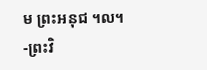ម ព្រះអនុជ ។ល។
-ព្រះវិ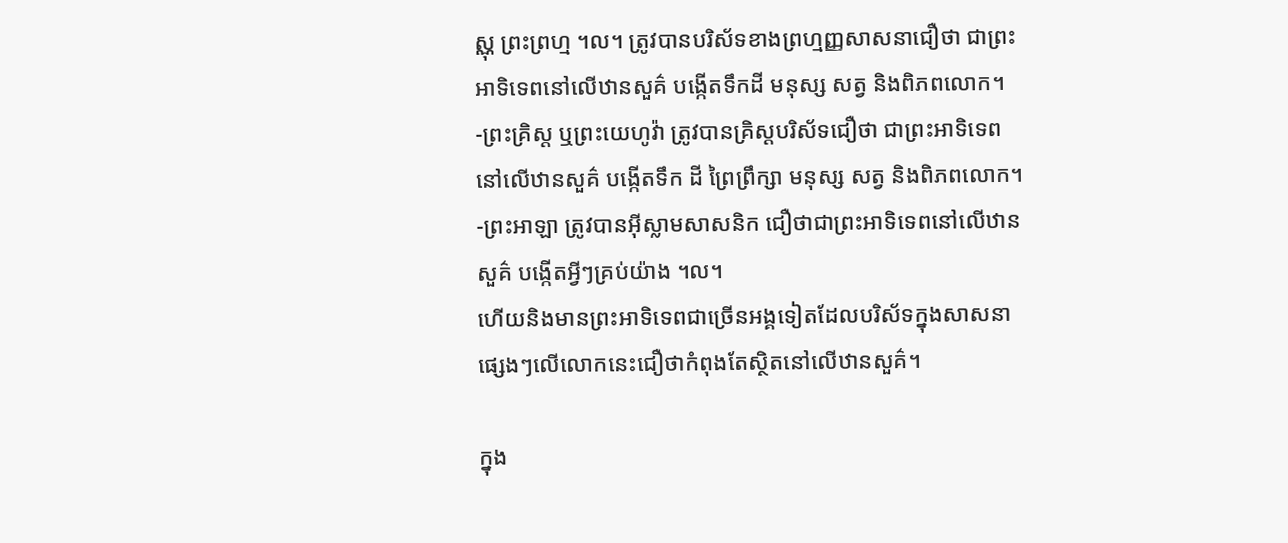ស្ណុ ព្រះព្រហ្ម ។ល។ ត្រូវបានបរិស័ទខាងព្រហ្មញ្ញសាសនាជឿថា ជាព្រះអាទិទេពនៅលើឋានសួគ៌ បង្កើតទឹកដី មនុស្ស សត្វ និងពិភពលោក។
-ព្រះគ្រិស្ត ឬព្រះយេហូវ៉ា ត្រូវបានគ្រិស្តបរិស័ទជឿថា ជាព្រះអាទិទេពនៅលើឋានសួគ៌ បង្កើតទឹក ដី ព្រៃព្រឹក្សា មនុស្ស សត្វ និងពិភពលោក។
-ព្រះអាឡា ត្រូវបានអ៊ីស្លាមសាសនិក ជឿថាជាព្រះអាទិទេពនៅលើឋានសួគ៌ បង្កើតអ្វីៗគ្រប់យ៉ាង ។ល។
ហើយនិងមានព្រះអាទិទេពជាច្រើនអង្គទៀតដែលបរិស័ទក្នុងសាសនាផ្សេងៗលើលោកនេះជឿថាកំពុងតែស្ថិតនៅលើឋានសួគ៌។

ក្នុង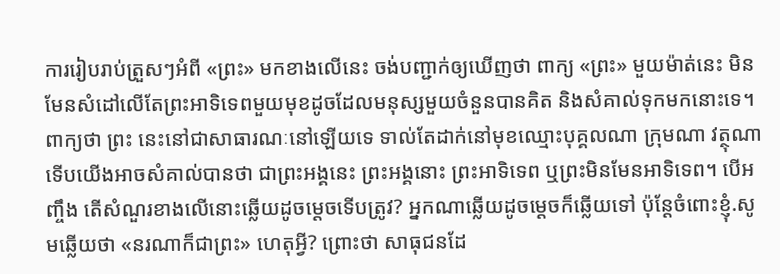ការរៀបរាប់ត្រួសៗអំពី «ព្រះ» មកខាងលើនេះ ចង់បញ្ជាក់ឲ្យឃើញថា ពាក្យ «ព្រះ» មួយម៉ាត់នេះ មិនមែនសំដៅលើតែព្រះអាទិទេពមួយមុខដូចដែលមនុស្សមួយចំនួនបានគិត និងសំគាល់ទុកមកនោះទេ។ ពាក្យថា ព្រះ នេះនៅជាសាធារណៈនៅឡើយទេ ទាល់តែដាក់នៅមុខឈ្មោះបុគ្គលណា ក្រុមណា វត្ថុណា ទើបយើងអាចសំគាល់បានថា ជាព្រះអង្គនេះ ព្រះអង្គនោះ ព្រះអាទិទេព ឬព្រះមិនមែនអាទិទេព។ បើអញ្ចឹង តើសំណួរខាងលើនោះឆ្លើយដូចម្តេចទើបត្រូវ? អ្នកណាឆ្លើយដូចម្តេចក៏ឆ្លើយទៅ ប៉ុន្តែចំពោះខ្ញុំ.សូមឆ្លើយថា «នរណាក៏ជាព្រះ» ហេតុអ្វី? ព្រោះថា សាធុជនដែ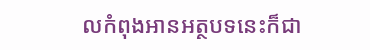លកំពុងអានអត្ថបទនេះក៏ជា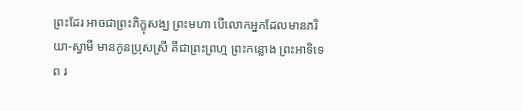ព្រះដែរ អាចជាព្រះភិក្ខុសង្ឃ ព្រះមហា បើលោកអ្នកដែលមានភរិយា-ស្វាមី មានកូនប្រុសស្រី គឹជាព្រះព្រហ្ម ព្រះកន្លោង ព្រះអាទិទេព រ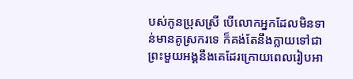បស់កូនប្រុសស្រី បើលោកអ្នកដែលមិនទាន់មានគូស្រករទេ ក៏គង់តែនឹងក្លាយទៅជាព្រះមួយអង្គនឹងគេដែរក្រោយពេលរៀបអា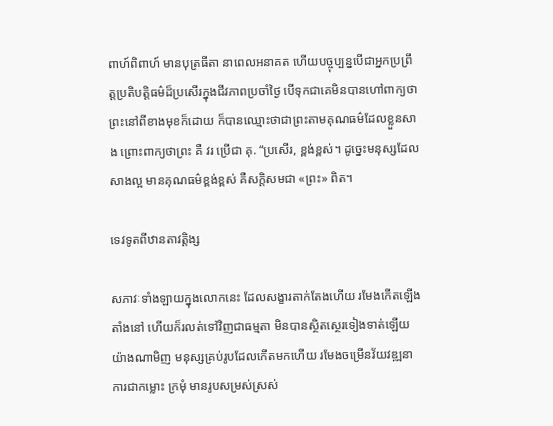ពាហ៍ពិពាហ៍ មានបុត្រធីតា នាពេលអនាគត ហើយបច្ចុប្បន្នបើជាអ្នកប្រព្រឹត្តប្រតិបត្តិធម៌ដ៏ប្រសើរក្នុងជីវភាពប្រចាំថ្ងៃ បើទុកជាគេមិនបានហៅពាក្យថាព្រះនៅពីខាងមុខក៏ដោយ ក៏បានឈ្មោះថាជាព្រះតាមគុណធម៌ដែលខ្លួនសាង ព្រោះពាក្យថាព្រះ គឺ វរ ប្រើជា គុ. “ប្រសើរ, ខ្ពង់ខ្ពស់។ ដូច្នេះមនុស្សដែលសាងល្អ មានគុណធម៌ខ្ពង់ខ្ពស់ គឺសក្តិសមជា «ព្រះ» ពិត។

ទេវទូតពីឋានតាវត្តិង្ស

សភាវៈទាំងឡាយក្នុងលោកនេះ ដែលសង្ខារតាក់តែងហើយ រមែងកើតឡើង តាំងនៅ ហើយក៏រលត់ទៅវិញជាធម្មតា មិនបានស្ថិតស្ថេរទៀងទាត់ឡើយ យ៉ាងណាមិញ មនុស្សគ្រប់រូបដែលកើតមកហើយ រមែងចម្រើនវ័យវឌ្ឍនាការជាកម្លោះ ក្រមុំ មានរូបសម្រស់ស្រស់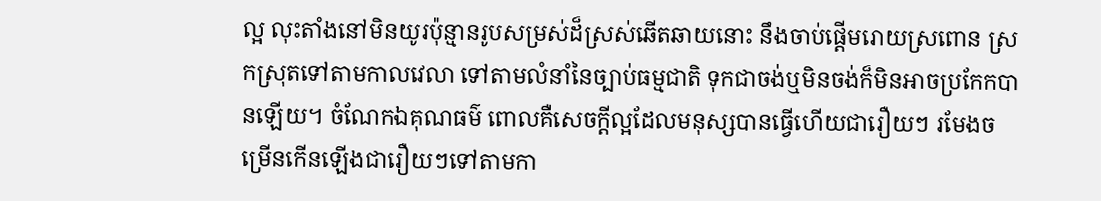ល្អ លុះតាំងនៅមិនយូរប៉ុន្មានរូបសម្រស់ដ៏ស្រស់ឆើតឆាយនោះ នឹងចាប់ផ្តើមរោយស្រពោន ស្រកស្រុតទៅតាមកាលវេលា ទៅតាមលំនាំនៃច្បាប់ធម្មជាតិ ទុកជាចង់ឬមិនចង់ក៏មិនអាចប្រកែកបានឡើយ។ ចំណែកឯគុណធម៌ ពោលគឺសេចក្តីល្អដែលមនុស្សបានធ្វើហើយជារឿយៗ រមែងចម្រើនកើនឡើងជារឿយៗទៅតាមកា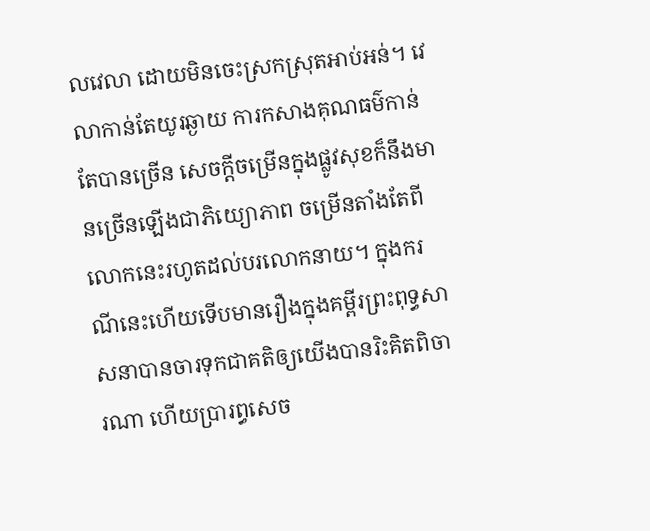លវេលា ដោយមិនចេះស្រកស្រុតអាប់អន់។ វេលាកាន់តែយូរឆ្ងាយ ការកសាងគុណធម៌កាន់តែបានច្រើន សេចក្តីចម្រើនក្នុងផ្លូវសុខក៏នឹងមានច្រើនឡើងជាភិយ្យោភាព ចម្រើនតាំងតែពីលោកនេះរហូតដល់បរលោកនាយ។ ក្នុងករណីនេះហើយទើបមានរឿងក្នុងគម្ពីរព្រះពុទ្ធសាសនាបានចារទុកជាគតិឲ្យយើងបានរិះគិតពិចារណា ហើយប្រារព្ធសេច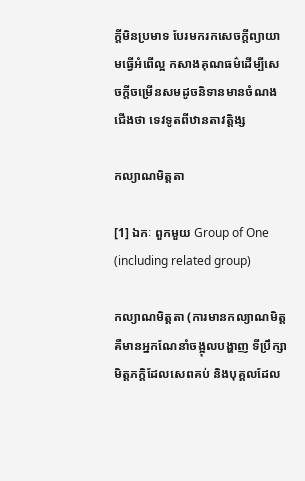ក្តីមិនប្រមាទ បែរមករកសេចក្តីព្យាយាមធ្វើអំពើល្អ កសាងគុណធម៌ដើម្បីសេចក្តីចម្រើនសមដូចនិទានមានចំណងជើងថា ទេវទូតពីឋានតាវត្តិង្ស

កល្យាណមិត្តតា

[1] ឯកៈ ពួកមួយ Group of One (including related group)

កល្យាណមិត្តតា (ការមានកល្យាណមិត្ត គឺមានអ្នកណែនាំចង្អុលបង្ហាញ ទីប្រឹក្សា មិត្តភក្តិដែលសេពគប់ និងបុគ្គលដែល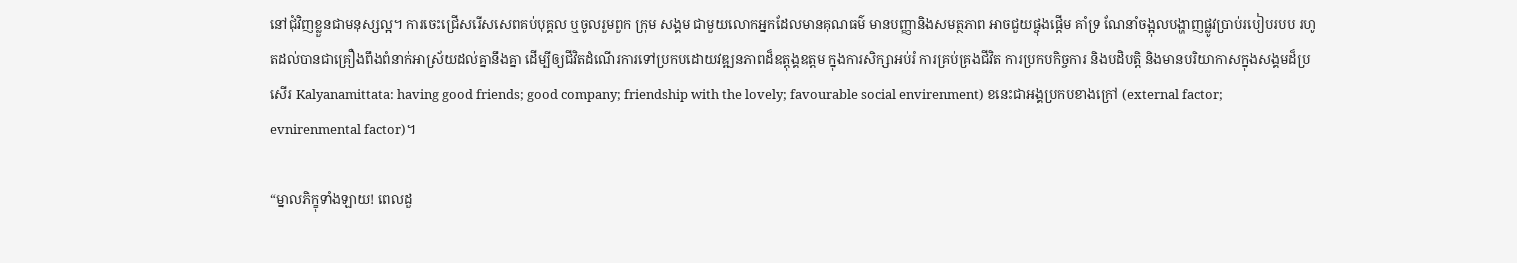នៅជុំវិញខ្លួនជាមនុស្សល្អ។ ការចេះជ្រើសរើសសេពគប់បុគ្គល ឬចូលរួមពួក ក្រុម សង្គម ជាមួយលោកអ្នកដែលមានគុណធម៌ មានបញ្ញានិងសមត្ថភាព អាចជួយផ្ចុងផ្តើម គាំទ្រ ណែនាំចង្អុលបង្ហាញផ្លូវប្រាប់របៀបរបប រហូតដល់បានជាគ្រឿងពឹងពំនាក់អាស្រ័យដល់គ្នានឹងគ្នា ដើម្បីឲ្យជីវិតដំណើរការទៅប្រកបដោយវឌ្ឍនភាពដ៏ឧត្តុង្គឧត្តម ក្នុងការសិក្សាអប់រំ ការគ្រប់គ្រងជីវិត ការប្រកបកិច្ចការ និងបដិបត្តិ និងមានបរិយាកាសក្នុងសង្គមដ៏ប្រសើរ Kalyanamittata: having good friends; good company; friendship with the lovely; favourable social envirenment) ខនេះជាអង្គប្រកបខាងក្រៅ (external factor; evnirenmental factor)។

“ម្នាលភិក្ខុទាំងឡាយ! ពេលដួ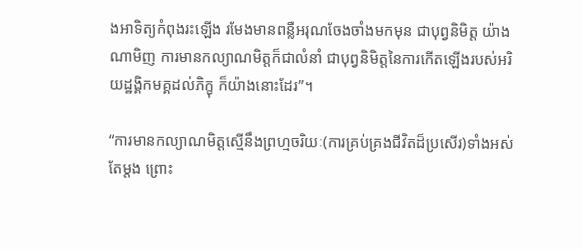ងអាទិត្យកំពុងរះឡើង រមែងមានពន្លឺអរុណចែងចាំងមកមុន ជាបុព្វនិមិត្ត យ៉ាងណាមិញ ការមានកល្យាណមិត្តក៏ជាលំនាំ ជាបុព្វនិមិត្តនៃការកើតឡើងរបស់អរិយដ្ឋង្គិកមគ្គដល់ភិក្ខុ ក៏យ៉ាងនោះដែរ”។

“ការមានកល្យាណមិត្តស្មើនឹងព្រហ្មចរិយៈ(ការគ្រប់គ្រងជីវិតដ៏ប្រសើរ)ទាំងអស់តែម្តង ព្រោះ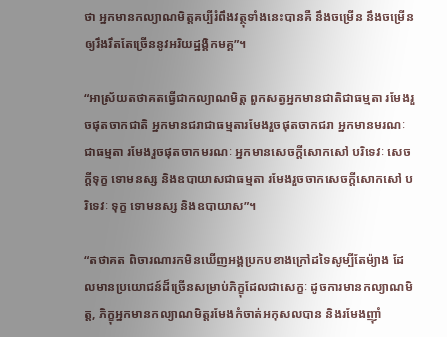ថា អ្នកមានកល្យាណមិត្តគប្បីរំពឹងវត្ថុទាំងនេះបានគឺ នឹងចម្រើន នឹងចម្រើនឲ្យរឹងរឹតតែច្រើននូវអរិយដ្ឋង្គិកមគ្គ”។

“អាស្រ័យតថាគតធ្វើជាកល្យាណមិត្ត ពួកសត្វអ្នកមានជាតិជាធម្មតា រមែងរួចផុតចាកជាតិ អ្នកមានជរាជាធម្មតារមែងរួចផុតចាកជរា អ្នកមានមរណៈជាធម្មតា រមែងរួចផុតចាកមរណៈ អ្នកមានសេចក្តីសោកសៅ បរិទេវៈ សេចក្តីទុក្ខ ទោមនស្ស និងឧបាយាសជាធម្មតា រមែងរួចចាកសេចក្តីសោកសៅ បរិទេវៈ ទុក្ខ ទោមនស្ស និងឧបាយាស”។

“តថាគត ពិចារណារកមិនឃើញអង្គប្រកបខាងក្រៅដទៃសូម្បីតែម៉្យាង ដែលមានប្រយោជន៍ដ៏ច្រើនសម្រាប់ភិក្ខុដែលជាសេក្ខៈ ដូចការមានកល្យាណមិត្ត, ភិក្ខុអ្នកមានកល្យាណមិត្តរមែងកំចាត់អកុសលបាន និងរមែងញ៉ាំ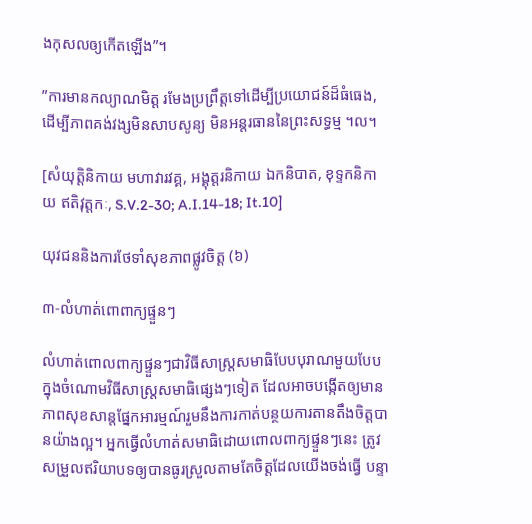ងកុសលឲ្យកើតឡើង”។

”ការមានកល្យាណមិត្ត រមែងប្រព្រឹត្តទៅដើម្បីប្រយោជន៍ដ៏ធំធេង, ដើម្បីភាពគង់វង្សមិនសាបសូន្យ មិនអន្តរធាននៃព្រះសទ្ធម្ម ។ល។

[សំយុត្តិនិកាយ មហាវារវគ្គ, អង្គុត្តរនិកាយ ឯកនិបាត, ខុទ្ទកនិកាយ ឥតិវុត្តកៈ, S.V.2-30; A.I.14-18; It.10]

យុវជននិងការថែទាំសុខភាពផ្លូវចិត្ត (៦)

៣-លំហាត់ពោពាក្យផ្ទួនៗ

លំហាត់ពោលពាក្យផ្ទួនៗជាវិធីសាស្ត្រសមាធិបែបបុរាណមួយបែបក្នុងចំណោមវិធីសាស្ត្រសមាធិផ្សេងៗទៀត ដែលអាចបង្កើតឲ្យមានភាពសុខសាន្តផ្នែកអារម្មណ៍រួមនឹងការកាត់បន្ថយការតានតឹងចិត្តបានយ៉ាងល្អ។ អ្នកធ្វើលំហាត់សមាធិដោយពោលពាក្យផ្ទួនៗនេះ ត្រូវសម្រួលឥរិយាបទឲ្យបានធូរស្រួលតាមតែចិត្តដែលយើងចង់ធ្វើ បន្ទា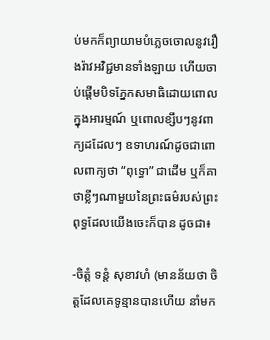ប់មកក៏ព្យាយាមបំភ្លេចចោលនូវរឿងរ៉ាវអវិជ្ជមានទាំងឡាយ ហើយចាប់ផ្តើមបិទភ្នែកសមាធិដោយពោលក្នុងអារម្មណ៍ ឬពោលខ្សឹបៗនូវពាក្យដដែលៗ ឧទាហរណ៍ដូចជាពោលពាក្យថា “ពុទ្ធោ” ជាដើម ឬក៏គាថាខ្លីៗណាមួយនៃព្រះធម៌របស់ព្រះពុទ្ធដែលយើងចេះក៏បាន ដូចជា៖

-ចិត្តំ ទន្តំ សុខាវហំ (មានន័យថា ចិត្តដែលគេទូន្មានបានហើយ នាំមក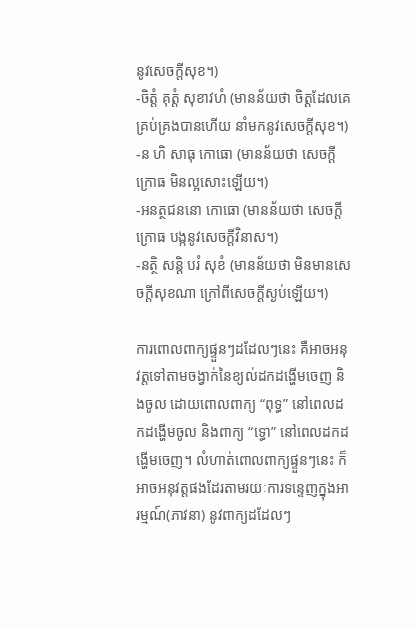នូវសេចក្តីសុខ។)
-ចិត្តំ គុត្តំ សុខាវហំ (មានន័យថា ចិត្តដែលគេគ្រប់គ្រងបានហើយ នាំមកនូវសេចក្តីសុខ។)
-ន ហិ សាធុ កោធោ (មានន័យថា សេចក្តីក្រោធ មិនល្អសោះឡើយ។)
-អនត្ថជននោ កោធោ (មានន័យថា សេចក្តីក្រោធ បង្កនូវសេចក្តីវិនាស។)
-នត្ថិ សន្តិ បរំ សុខំ (មានន័យថា មិនមានសេចក្តីសុខណា ក្រៅពីសេចក្តីស្ងប់ឡើយ។)

ការពោលពាក្យផ្ទួនៗដដែលៗនេះ គឺអាចអនុវត្តទៅតាមចង្វាក់នៃខ្យល់ដកដង្ហើមចេញ និងចូល ដោយពោលពាក្យ “ពុទ្ធ” នៅពេលដកដង្ហើមចូល និងពាក្យ “ទ្ធោ” នៅពេលដកដង្ហើមចេញ។ លំហាត់ពោលពាក្យផ្ទួនៗនេះ ក៏អាចអនុវត្តផងដែរតាមរយៈការទន្ទេញក្នុងអារម្មណ៍(ភាវនា) នូវពាក្យដដែលៗ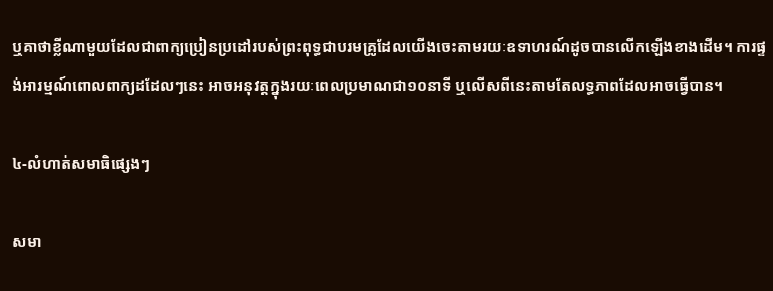ឬគាថាខ្លីណាមួយដែលជាពាក្យប្រៀនប្រដៅរបស់ព្រះពុទ្ធជាបរមគ្រូដែលយើងចេះតាមរយៈឧទាហរណ៍ដូចបានលើកឡើងខាងដើម។ ការផ្ទង់អារម្មណ៍ពោលពាក្យដដែលៗនេះ អាចអនុវត្តក្នុងរយៈពេលប្រមាណជា១០នាទី ឬលើសពីនេះតាមតែលទ្ធភាពដែលអាចធ្វើបាន។

៤-លំហាត់សមាធិផ្សេងៗ

សមា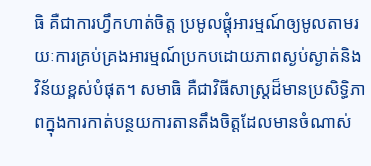ធិ គឺជាការហ្វឹកហាត់ចិត្ត ប្រមូលផ្តុំអារម្មណ៍ឲ្យមូលតាមរយៈការគ្រប់គ្រងអារម្មណ៍ប្រកបដោយភាពស្ងប់ស្ងាត់និងវិន័យខ្ពស់បំផុត។ សមាធិ គឺជាវិធីសាស្ត្រដ៏មានប្រសិទ្ធិភាពក្នុងការកាត់បន្ថយការតានតឹងចិត្តដែលមានចំណាស់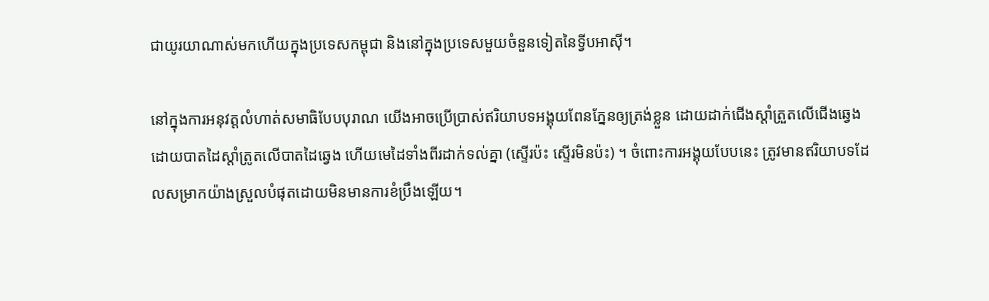ជាយូរយាណាស់មកហើយក្នុងប្រទេសកម្ពុជា និងនៅក្នុងប្រទេសមួយចំនួនទៀតនៃទ្វីបអាស៊ី។

នៅក្នុងការអនុវត្តលំហាត់សមាធិបែបបុរាណ យើងអាចប្រើប្រាស់ឥរិយាបទអង្គុយពែនភ្នែនឲ្យត្រង់ខ្លួន ដោយដាក់ជើងស្តាំត្រួតលើជើងឆ្វេង ដោយបាតដៃស្តាំត្រូតលើបាតដៃឆ្វេង ហើយមេដៃទាំងពីរដាក់ទល់គ្នា (ស្ទើរប៉ះ ស្ទើរមិនប៉ះ) ។ ចំពោះការអង្គុយបែបនេះ ត្រូវមានឥរិយាបទដែលសម្រាកយ៉ាងស្រួលបំផុតដោយមិនមានការខំប្រឹងឡើយ។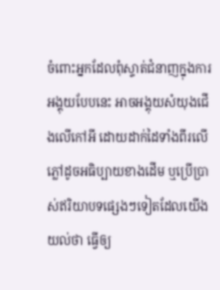ចំពោះអ្នកដែលពុំស្ទាត់ជំនាញក្នុងការអង្គុយបែបនេះ អាចអង្គុយសំយុងជើងលើកៅអី ដោយដាក់ដៃទាំងពីរលើភ្លៅដូចអធិប្បាយខាងដើម ឬប្រើប្រាស់ឥរិយាបទផ្សេងៗទៀតដែលយើងយល់ថា ធ្វើឲ្យ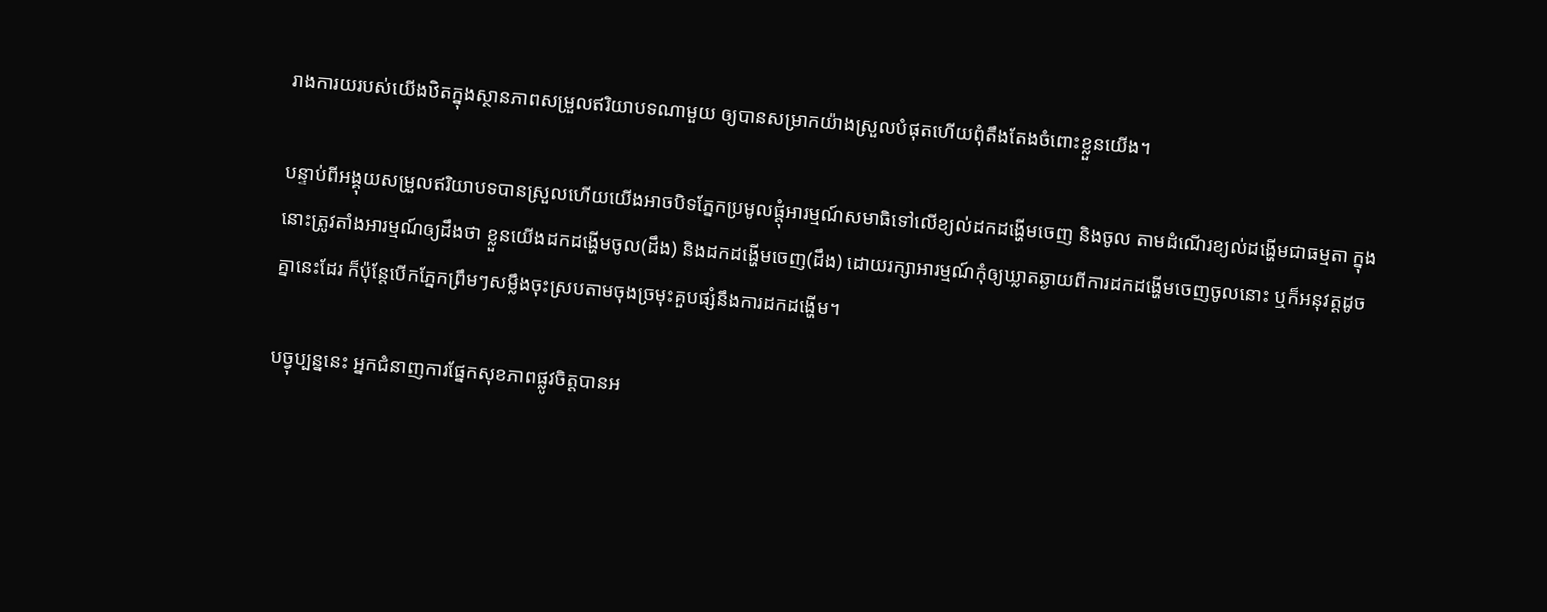រាងការយរបស់យើងឋិតក្នុងស្ថានភាពសម្រួលឥរិយាបទណាមួយ ឲ្យបានសម្រាកយ៉ាងស្រួលបំផុតហើយពុំតឹងតែងចំពោះខ្លួនយើង។

បន្ទាប់ពីអង្គុយសម្រួលឥរិយាបទបានស្រួលហើយយើងអាចបិទភ្នែកប្រមូលផ្តុំអារម្មណ៍សមាធិទៅលើខ្យល់ដកដង្ហើមចេញ និងចូល តាមដំណើរខ្យល់ដង្ហើមជាធម្មតា ក្នុងនោះត្រូវតាំងអារម្មណ៍ឲ្យដឹងថា ខ្លួនយើងដកដង្ហើមចូល(ដឹង) និងដកដង្ហើមចេញ(ដឹង) ដោយរក្សាអារម្មណ៍កុំឲ្យឃ្លាតឆ្ងាយពីការដកដង្ហើមចេញចូលនោះ ឬក៏អនុវត្តដូចគ្នានេះដែរ ក៏ប៉ុន្តែបើកភ្នែកព្រឹមៗសម្លឹងចុះស្របតាមចុងច្រមុះគួបផ្សំនឹងការដកដង្ហើម។

បច្វុប្បន្ននេះ អ្នកជំនាញការផ្នែកសុខភាពផ្លូវចិត្តបានអ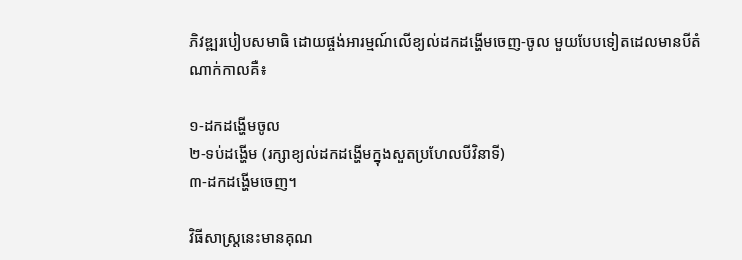ភិវឌ្ឍរបៀបសមាធិ ដោយផ្ចង់អារម្មណ៍លើខ្យល់ដកដង្ហើមចេញ-ចូល មួយបែបទៀតដេលមានបីតំណាក់កាលគឺ៖

១-ដកដង្ហើមចូល
២-ទប់ដង្ហើម (រក្សាខ្យល់ដកដង្ហើមក្នុងសួតប្រហែលបីវិនាទី)
៣-ដកដង្ហើមចេញ។

វិធីសាស្ត្រនេះមានគុណ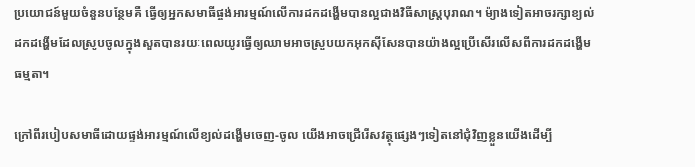ប្រយោជន៍មួយចំនួនបន្ថែមគឺ ធ្វើឲ្យអ្នកសមាធីផ្ចង់អារម្មណ៍លើការដកដង្ហើមបានល្អជាងវិធីសាស្ត្របុរាណ។ ម៉្យាងទៀតអាចរក្សាខ្យល់ដកដង្ហើមដែលស្រូបចូលក្នុងសួតបានរយៈពេលយូរធ្វើឲ្យឈាមអាចស្រួបយកអុកស៊ីសែនបានយ៉ាងល្អប្រើសើរលើសពីការដកដង្ហើមធម្មតា។

ក្រៅពីរបៀបសមាធីដោយផ្ទង់អារម្មណ៍លើខ្យល់ដង្ហើមចេញ-ចូល យើងអាចជ្រើរើសវត្ថុផ្សេងៗទៀតនៅជុំវិញខ្លួនយើងដើម្បី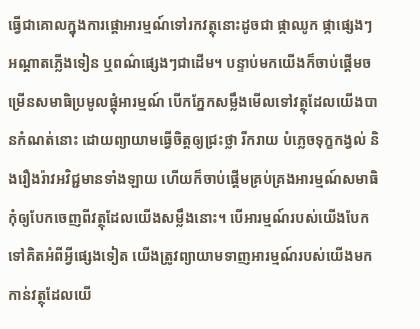ធ្វើជាគោលក្នុងការផ្តោអារម្មណ៍ទៅរកវត្ថុនោះដូចជា ផ្កាឈូក ផ្កាផ្សេងៗ អណ្តាតភ្លើងទៀន ឬពណ៌ផ្សេងៗជាដើម។ បន្ទាប់មកយើងក៏ចាប់ផ្តើមចម្រើនសមាធិប្រមូលផ្តុំអារម្មណ៍ បើកភ្នែកសម្លឹងមើលទៅវត្ថុដែលយើងបានកំណត់នោះ ដោយព្យាយាមធ្វើចិត្តឲ្យជ្រះថ្លា រីករាយ បំភ្លេចទុក្ខកង្វល់ និងរឿងរ៉ាវអវិជ្ជមានទាំងឡាយ ហើយក៏ចាប់ផ្តើមគ្រប់គ្រងអារម្មណ៍សមាធិ កុំឲ្យបែកចេញពីវត្ថុដែលយើងសម្លឹងនោះ។ បើអារម្មណ៍របស់យើងបែកទៅគិតអំពីអ្វីផ្សេងទៀត យើងត្រូវព្យាយាមទាញអារម្មណ៍របស់យើងមកកាន់វត្ថុដែលយើ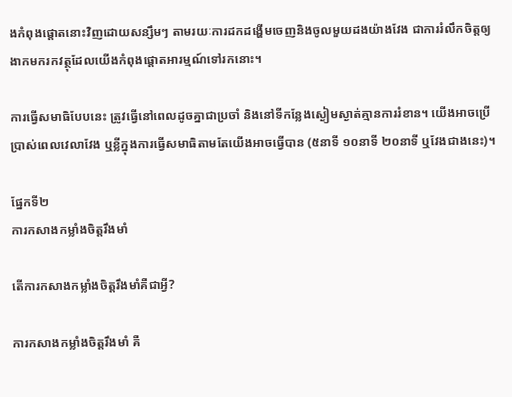ងកំពុងផ្តោតនោះវិញដោយសន្សឹមៗ តាមរយៈការដកដង្ហើមចេញនិងចូលមួយដងយ៉ាងវែង ជាការរំលឹកចិត្តឲ្យងាកមករកវត្ថុដែលយើងកំពុងផ្តោតអារម្មណ៍ទៅរកនោះ។

ការធ្វើសមាធិបែបនេះ ត្រូវធ្វើនៅពេលដូចគ្នាជាប្រចាំ និងនៅទីកន្លែងស្ងៀមស្ងាត់គ្មានការរំខាន។ យើងអាចប្រើប្រាស់ពេលវេលាវែង ឬខ្លីក្នុងការធ្វើសមាធិតាមតែយើងអាចធ្វើបាន (៥នាទី ១០នាទី ២០នាទី ឬវែងជាងនេះ)។

ផ្នែកទី២
ការកសាងកម្លាំងចិត្តរឹងមាំ

តើការកសាងកម្លាំងចិត្តរឹងមាំគឺជាអ្វី?

ការកសាងកម្លាំងចិត្តរឹងមាំ គឺ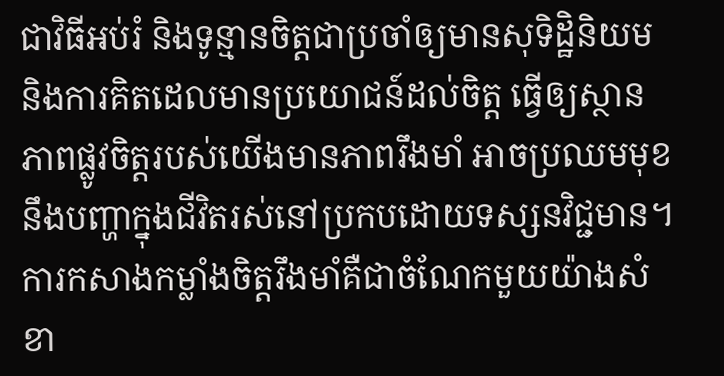ជាវិធីអប់រំ និងទូន្មានចិត្តជាប្រចាំឲ្យមានសុទិដ្ឋិនិយម និងការគិតដេលមានប្រយោជន៍ដល់ចិត្ត ធ្វើឲ្យស្ថានភាពផ្លូវចិត្តរបស់យើងមានភាពរឹងមាំ អាចប្រឈមមុខនឹងបញ្ហាក្នុងជីវិតរស់នៅប្រកបដោយទស្សនវិជ្ជមាន។ ការកសាងកម្លាំងចិត្តរឹងមាំគឺជាចំណែកមួយយ៉ាងសំខា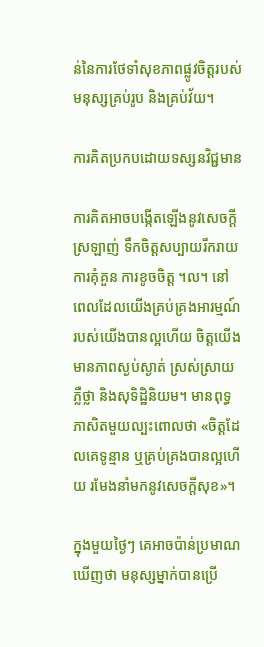ន់នៃការថែទាំសុខភាពផ្លូវចិត្តរបស់មនុស្សគ្រប់រូប និងគ្រប់វ័យ។

ការគិតប្រកបដោយទស្សនវិជ្ជមាន

ការគិតអាចបង្កើតឡើងនូវសេចក្តីស្រឡាញ់ ទឹកចិត្តសប្បាយរីករាយ ការគុំគួន ការខូចចិត្ត ។ល។ នៅពេលដែលយើងគ្រប់គ្រងអារម្មណ៍របស់យើងបានល្អហើយ ចិត្តយើងមានភាពស្ងប់ស្ងាត់ ស្រស់ស្រាយ ភ្លឺថ្លា និងសុទិដ្ឋិនិយម។ មានពុទ្ធភាសិតមួយល្បះពោលថា «ចិត្តដែលគេទូន្មាន ឬគ្រប់គ្រងបានល្អហើយ រមែងនាំមកនូវសេចក្តីសុខ»។

ក្នុងមួយថ្ងៃៗ គេអាចប៉ាន់ប្រមាណឃើញថា មនុស្សម្នាក់បានប្រើ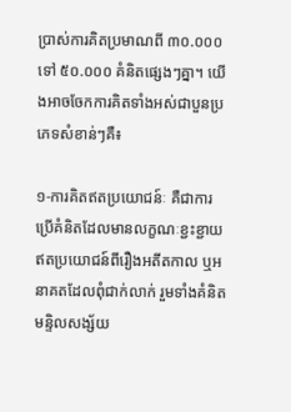ប្រាស់ការគិតប្រមាណពី ៣០.០០០ ទៅ ៥០.០០០ គំនិតផ្សេងៗគ្នា។ យើងអាចចែកការគិតទាំងអស់ជាបួនប្រភេទសំខាន់ៗគឺ៖

១-ការគិតឥតប្រយោជន៍ៈ គឺជាការប្រើគំនិតដែលមានលក្ខណៈខ្ជះខ្ជាយឥតប្រយោជន៍ពីរឿងអតីតកាល ឬអនាគតដែលពុំជាក់លាក់ រួមទាំងគំនិតមន្ទិលសង្ស័យ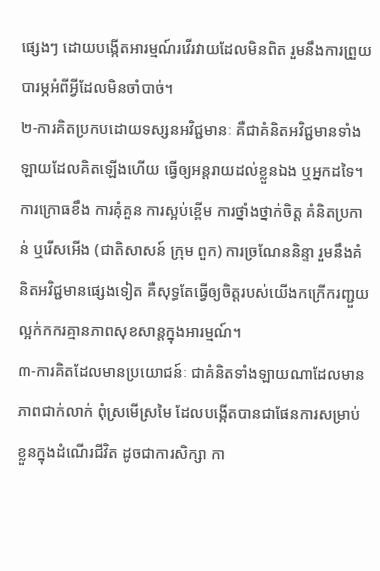ផ្សេងៗ ដោយបង្កើតអារម្មណ៍រវើរវាយដែលមិនពិត រួមនឹងការព្រួយបារម្ភអំពីអ្វីដែលមិនចាំបាច់។
២-ការគិតប្រកបដោយទស្សនអវិជ្ជមានៈ គឺជាគំនិតអវិជ្ជមានទាំងឡាយដែលគិតឡើងហើយ ធ្វើឲ្យអន្តរាយដល់ខ្លួនឯង ឬអ្នកដទៃ។ ការក្រោធខឹង ការគុំគួន ការស្អប់ខ្ពើម ការថ្នាំងថ្នាក់ចិត្ត គំនិតប្រកាន់ ឬរើសអើង (ជាតិសាសន៍ ក្រុម ពួក) ការច្រណែននិន្ទា រួមនឹងគំនិតអវិជ្ជមានផ្សេងទៀត គឺសុទ្ធតែធ្វើឲ្យចិត្តរបស់យើងកក្រើករញ្ជួយ ល្អក់កករគ្មានភាពសុខសាន្តក្នុងអារម្មណ៍។
៣-ការគិតដែលមានប្រយោជន៍ៈ ជាគំនិតទាំងឡាយណាដែលមានភាពជាក់លាក់ ពុំស្រមើស្រមៃ ដែលបង្កើតបានជាផែនការសម្រាប់ខ្លួនក្នុងដំណើរជីវិត ដូចជាការសិក្សា កា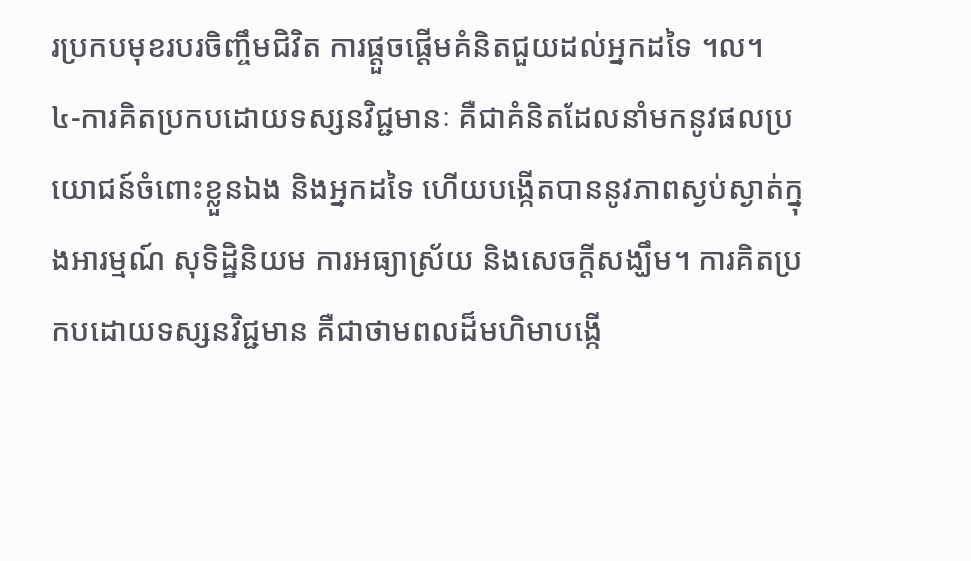រប្រកបមុខរបរចិញ្ចឹមជិវិត ការផ្តួចផ្តើមគំនិតជួយដល់អ្នកដទៃ ។ល។
៤-ការគិតប្រកបដោយទស្សនវិជ្ជមានៈ គឺជាគំនិតដែលនាំមកនូវផលប្រយោជន៍ចំពោះខ្លួនឯង និងអ្នកដទៃ ហើយបង្កើតបាននូវភាពស្ងប់ស្ងាត់ក្នុងអារម្មណ៍ សុទិដ្ឋិនិយម ការអធ្យាស្រ័យ និងសេចក្តីសង្ឃឹម។ ការគិតប្រកបដោយទស្សនវិជ្ជមាន គឺជាថាមពលដ៏មហិមាបង្កើ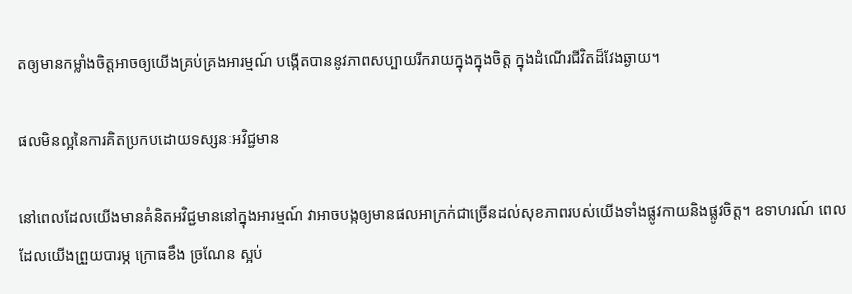តឲ្យមានកម្លាំងចិត្តអាចឲ្យយើងគ្រប់គ្រងអារម្មណ៍ បង្កើតបាននូវភាពសប្បាយរីករាយក្នុងក្នុងចិត្ត ក្នុងដំណើរជីវិតដ៏វែងឆ្ងាយ។

ផលមិនល្អនៃការគិតប្រកបដោយទស្សនៈអវិជ្ជមាន

នៅពេលដែលយើងមានគំនិតអវិជ្ជមាននៅក្នុងអារម្មណ៍ វាអាចបង្កឲ្យមានផលអាក្រក់ជាច្រើនដល់សុខភាពរបស់យើងទាំងផ្លូវកាយនិងផ្លូវចិត្ត។ ឧទាហរណ៍ ពេលដែលយើងព្រួយបារម្ភ ក្រោធខឹង ច្រណែន ស្អប់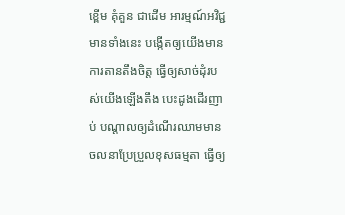ខ្ពើម គុំគួន ជាដើម អារម្មណ៍អវិជ្ជមានទាំងនេះ បង្កើតឲ្យយើងមានការតានតឹងចិត្ត ធ្វើឲ្យសាច់ដុំរបស់យើងឡើងតឹង បេះដូងដើរញាប់ បណ្តាលឲ្យដំណើរឈាមមានចលនាប្រែប្រួលខុសធម្មតា ធ្វើឲ្យ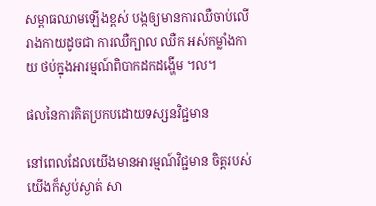សម្ពាធឈាមឡើងខ្ពស់ បង្កឲ្យមានការឈឺចាប់លើរាងកាយដូចជា ការឈឺក្បាល ឈឺក អស់កម្លាំងកាយ ថប់ក្នុងអារម្មណ៍ពិបាកដកដង្ហើម ។ល។

ផលនៃការគិតប្រកបដោយទស្សនវិជ្ជមាន

នៅពេលដែលយើងមានអារម្មណ៍វិជ្ជមាន ចិត្តរបស់យើងក៏ស្ងប់ស្ងាត់ សា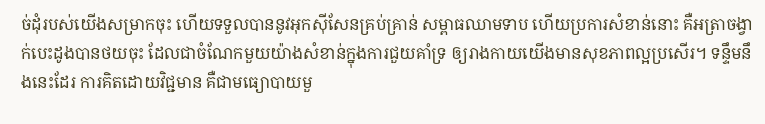ច់ដុំរបស់យើងសម្រាកចុះ ហើយទទួលបាននូវអុកស៊ីសែនគ្រប់គ្រាន់ សម្ពាធឈាមទាប ហើយប្រការសំខាន់នោះ គឺអត្រាចង្វាក់បេះដូងបានថយចុះ ដែលជាចំណែកមួយយ៉ាងសំខាន់ក្នុងការជួយគាំទ្រ ឲ្យរាងកាយយើងមានសុខភាពល្អប្រសើរ។ ទន្ទឹមនឹងនេះដែរ ការគិតដោយវិជ្ជមាន គឺជាមធ្យោបាយមួ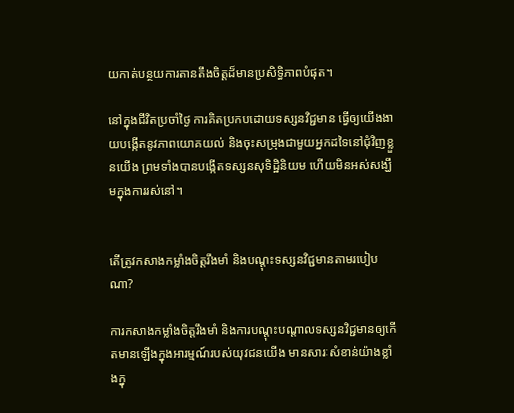យកាត់បន្ថយការតានតឹងចិត្តដ៏មានប្រសិទ្ធិភាពបំផុត។

នៅក្នុងជីវិតប្រចាំថ្ងៃ ការគិតប្រកបដោយទស្សនវិជ្ជមាន ធ្វើឲ្យយើងងាយបង្កើតនូវភាពយោគយល់ និងចុះសម្រុងជាមួយអ្នកដទៃនៅជុំវិញខ្លួនយើង ព្រមទាំងបានបង្កើតទស្សនសុទិដ្ឋិនិយម ហើយមិនអស់សង្ឃឹមក្នុងការរស់នៅ។


តើត្រូវកសាងកម្លាំងចិត្តរឹងមាំ និងបណ្តុះទស្សនវិជ្ជមានតាមរបៀបណា?

ការកសាងកម្លាំងចិត្តរឹងមាំ និងការបណ្តុះបណ្តាលទស្សនវិជ្ជមានឲ្យកើតមានឡើងក្នុងអារម្មណ៍របស់យុវជនយើង មានសារៈសំខាន់យ៉ាងខ្លាំងក្នុ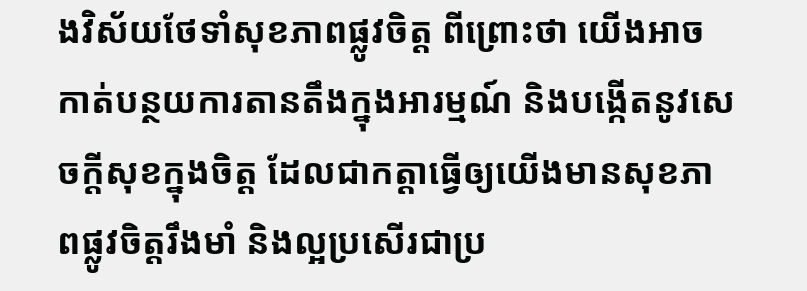ងវិស័យថែទាំសុខភាពផ្លូវចិត្ត ពីព្រោះថា យើងអាចកាត់បន្ថយការតានតឹងក្នុងអារម្មណ៍ និងបង្កើតនូវសេចក្តីសុខក្នុងចិត្ត ដែលជាកត្តាធ្វើឲ្យយើងមានសុខភាពផ្លូវចិត្តរឹងមាំ និងល្អប្រសើរជាប្រ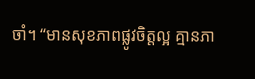ចាំ។ “មានសុខភាពផ្លូវចិត្តល្អ គ្មានភា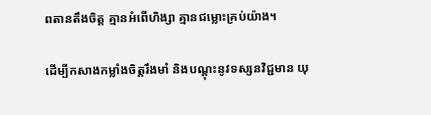ពតានតឹងចិត្ត គ្មានអំពើហិង្សា គ្មានជម្លោះគ្រប់យ៉ាង។

ដើម្បីកសាងកម្លាំងចិត្តរឹងមាំ និងបណ្តុះនូវទស្សនវិជ្ជមាន យុ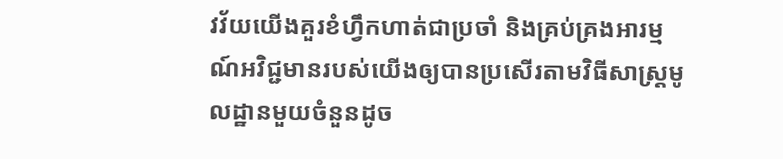វវ័យយើងគួរខំហ្វឹកហាត់ជាប្រចាំ និងគ្រប់គ្រងអារម្មណ៍អវិជ្ជមានរបស់យើងឲ្យបានប្រសើរតាមវិធីសាស្ត្រមូលដ្ឋានមួយចំនួនដូច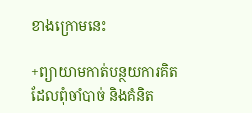ខាងក្រោមនេះ

+ព្យាយាមកាត់បន្ថយការគិតដែលពុំចាំបាច់ និងគំនិត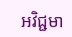អវិជ្ជមា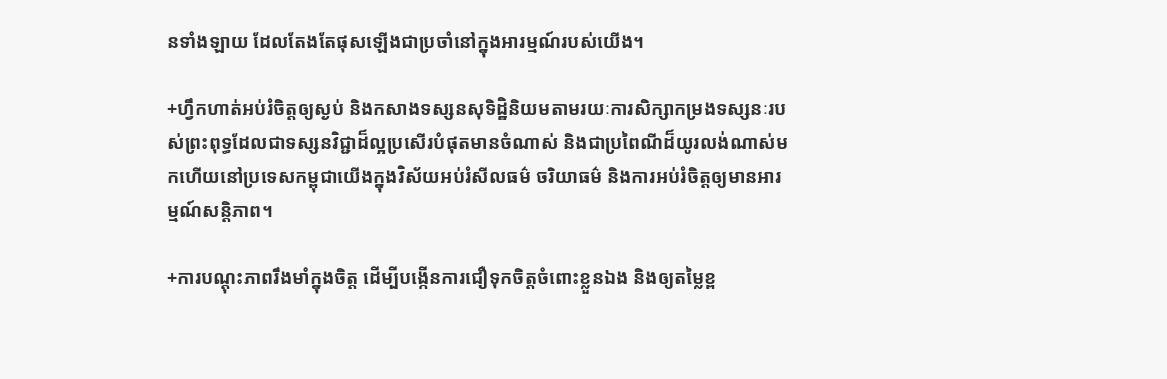នទាំងឡាយ ដែលតែងតែផុសឡើងជាប្រចាំនៅក្នុងអារម្មណ៍របស់យើង។

+ហ្វឹកហាត់អប់រំចិត្តឲ្យស្ងប់ និងកសាងទស្សនសុទិដ្ឋិនិយមតាមរយៈការសិក្សាកម្រងទស្សនៈរបស់ព្រះពុទ្ធដែលជាទស្សនវិជ្ជាដ៏ល្អប្រសើរបំផុតមានចំណាស់ និងជាប្រពៃណីដ៏យូរលង់ណាស់មកហើយនៅប្រទេសកម្ពុជាយើងក្នុងវិស័យអប់រំសីលធម៌ ចរិយាធម៌ និងការអប់រំចិត្តឲ្យមានអារម្មណ៍សន្តិភាព។

+ការបណ្តុះភាពរឹងមាំក្នុងចិត្ត ដើម្បីបង្កើនការជឿទុកចិត្តចំពោះខ្លួនឯង និងឲ្យតម្លៃខ្ព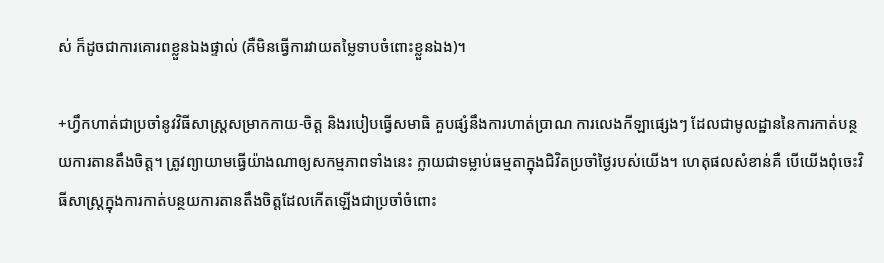ស់ ក៏ដូចជាការគោរពខ្លួនឯងផ្ទាល់ (គឺមិនធ្វើការវាយតម្លៃទាបចំពោះខ្លួនឯង)។

+ហ្វឹកហាត់ជាប្រចាំនូវវិធីសាស្ត្រសម្រាកកាយ-ចិត្ត និងរបៀបធ្វើសមាធិ គួបផ្សំនឹងការហាត់ប្រាណ ការលេងកីឡាផ្សេងៗ ដែលជាមូលដ្ឋាននៃការកាត់បន្ថយការតានតឹងចិត្ត។ ត្រូវព្យាយាមធ្វើយ៉ាងណាឲ្យសកម្មភាពទាំងនេះ ក្លាយជាទម្លាប់ធម្មតាក្នុងជិវិតប្រចាំថ្ងៃរបស់យើង។ ហេតុផលសំខាន់គឺ បើយើងពុំចេះវិធីសាស្ត្រក្នុងការកាត់បន្ថយការតានតឹងចិត្តដែលកើតឡើងជាប្រចាំចំពោះ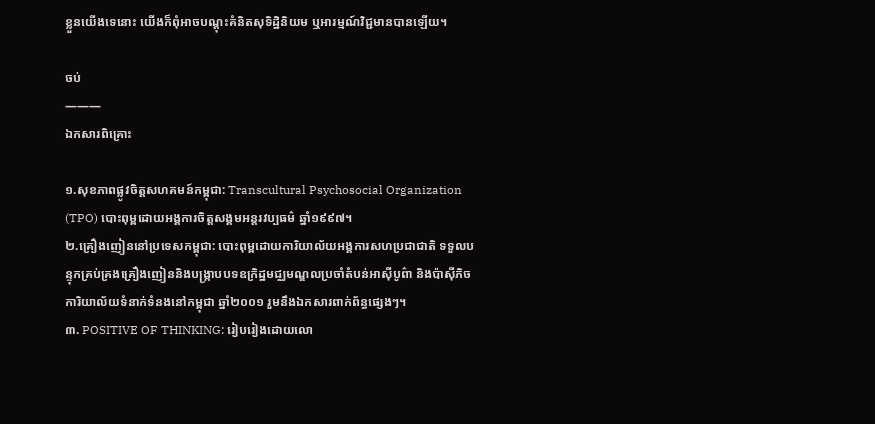ខ្លួនយើងទេនោះ យើងក៏ពុំអាចបណ្តុះគំនិតសុទិដ្ឋិនិយម ឬអារម្មណ៍វិជ្ជមានបានឡើយ។

ចប់
———
ឯកសារពិគ្រោះ

១.សុខភាពផ្លូវចិត្តសហគមន៍កម្ពុជា: Transcultural Psychosocial Organization (TPO) បោះពុម្ពដោយអង្គការចិត្តសង្គមអន្តរវប្បធម៌ ឆ្នាំ១៩៩៧។
២.គ្រឿងញៀននៅប្រទេសកម្ពុជា: បោះពុម្ពដោយការិយាល័យអង្គការសហប្រជាជាតិ ទទួលបន្ទុកគ្រប់គ្រងគ្រឿងញៀននិងបង្ក្រាបបទឧក្រិដ្ឋមជ្ឈមណ្ឌលប្រចាំតំបន់អាស៊ីបូព៌ា និងប៉ាស៊ីភិច ការិយាល័យទំនាក់ទំនងនៅកម្ពុជា ឆ្នាំ២០០១ រួមនឹងឯកសារពាក់ព័ន្ធផ្សេងៗ។
៣. POSITIVE OF THINKING: រៀបរៀងដោយលោ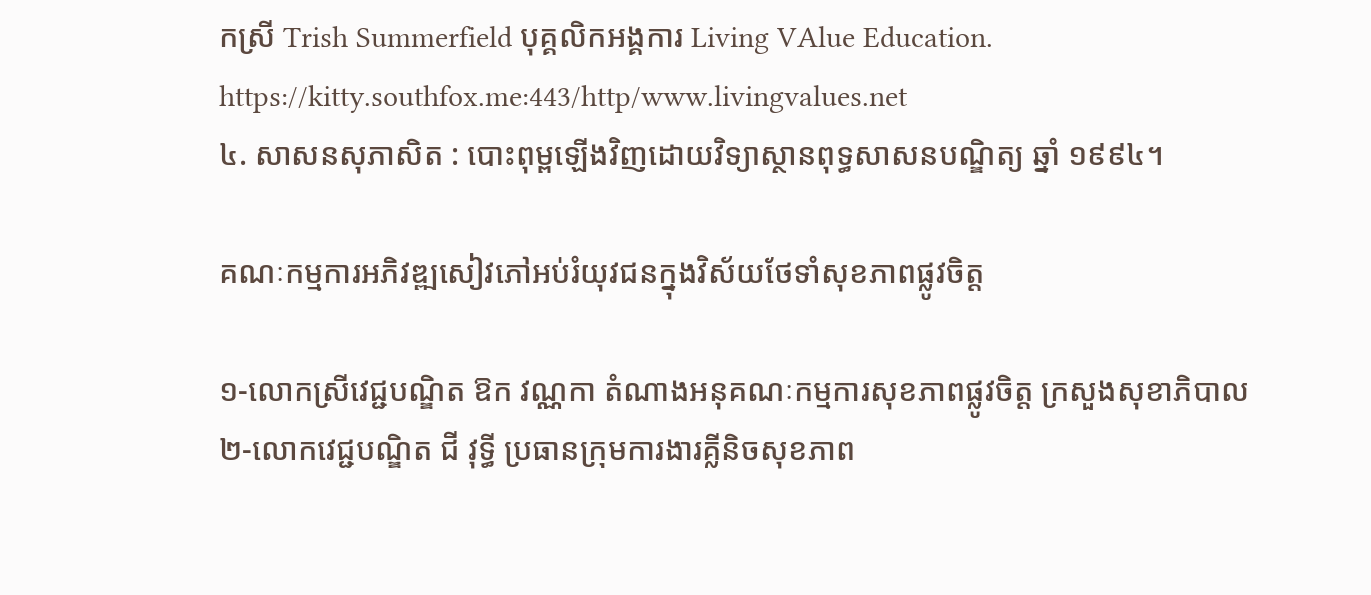កស្រី Trish Summerfield បុគ្គលិកអង្គការ Living VAlue Education. http://www.livingvalues.net
៤. សាសនសុភាសិត : បោះពុម្ពឡើងវិញដោយវិទ្យាស្ថានពុទ្ធសាសនបណ្ឌិត្យ ឆ្នាំ ១៩៩៤។

គណៈកម្មការអភិវឌ្ឍសៀវភៅអប់រំយុវជនក្នុងវិស័យថែទាំសុខភាពផ្លូវចិត្ត

១-លោកស្រីវេជ្ជបណ្ឌិត ឱក វណ្ណកា តំណាងអនុគណៈកម្មការសុខភាពផ្លូវចិត្ត ក្រសួងសុខាភិបាល
២-លោកវេជ្ជបណ្ឌិត ជី វុទ្ធី ប្រធានក្រុមការងារគ្លីនិចសុខភាព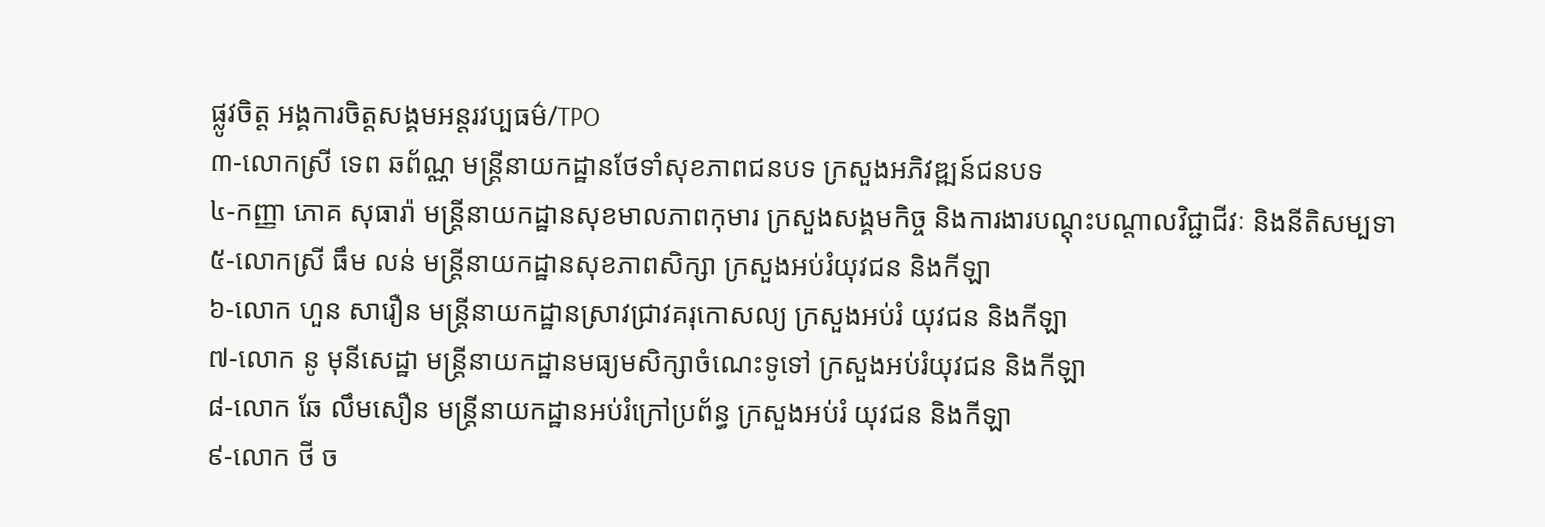ផ្លូវចិត្ត អង្គការចិត្តសង្គមអន្តរវប្បធម៌/TPO
៣-លោកស្រី ទេព ឆព័ណ្ណ មន្ត្រីនាយកដ្ឋានថែទាំសុខភាពជនបទ ក្រសួងអភិវឌ្ឍន៍ជនបទ
៤-កញ្ញា ភោគ សុធារ៉ា មន្ត្រីនាយកដ្ឋានសុខមាលភាពកុមារ ក្រសួងសង្គមកិច្ច និងការងារបណ្តុះបណ្តាលវិជ្ជាជីវៈ និងនីតិសម្បទា
៥-លោកស្រី ធឹម លន់ មន្ត្រីនាយកដ្ឋានសុខភាពសិក្សា ក្រសួងអប់រំយុវជន និងកីឡា
៦-លោក ហួន សារឿន មន្ត្រីនាយកដ្ឋានស្រាវជ្រាវគរុកោសល្យ ក្រសួងអប់រំ យុវជន និងកីឡា
៧-លោក នូ មុនីសេដ្ឋា មន្ត្រីនាយកដ្ឋានមធ្យមសិក្សាចំណេះទូទៅ ក្រសួងអប់រំយុវជន និងកីឡា
៨-លោក ឆែ លឹមសឿន មន្ត្រីនាយកដ្ឋានអប់រំក្រៅប្រព័ន្ធ ក្រសួងអប់រំ យុវជន និងកីឡា
៩-លោក ថី ច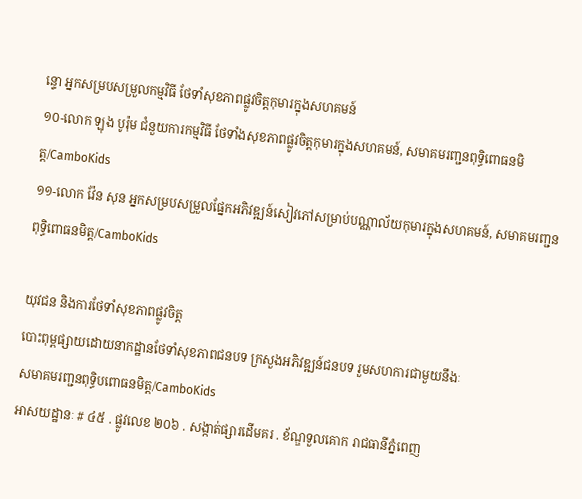ន្ទោ អ្នកសម្របសម្រួលកម្មវិធី ថែទាំសុខភាពផ្លូវចិត្តកុមារក្នុងសហគមន៍
១០-លោក ឡុង បូរ៉ុម ជំនួយការកម្មវិធី ថែទាំងសុខភាពផ្លូវចិត្តកុមារក្នុងសហគមន៍, សមាគមរញ្ជនពុទ្ធិពោធនមិត្ត/CamboKids
១១-លោក វ៉ែន សុន អ្នកសម្របសម្រួលផ្នែកអភិវឌ្ឍន៍សៀវភៅសម្រាប់បណ្ណាល័យកុមារក្នុងសហគមន៍, សមាគមរញ្ជនពុទ្ធិពោធនមិត្ត/CamboKids

យុវជន និងការថែទាំសុខភាពផ្លូវចិត្ត
បោះពុម្ពផ្សាយដោយនាកដ្ឋានថែទាំសុខភាពជនបទ ក្រសួងអភិវឌ្ឍន៍ជនបទ រួមសហការជាមួយនឹងៈ
សមាគមរញ្ជនពុទ្ធិបពោធនមិត្ត/CamboKids
អាសយដ្ឋានៈ # ៤៥ . ផ្លូវលេខ ២០៦ . សង្កាត់ផ្សារដើមគរ . ខ័ណ្ឌទួលគោក រាជធានីភ្នំពេញ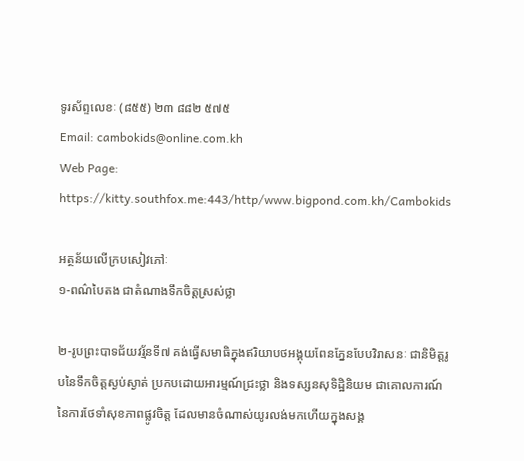ទូរស័ព្ទលេខៈ (៨៥៥) ២៣ ៨៨២ ៥៧៥
Email: cambokids@online.com.kh
Web Page: http://www.bigpond.com.kh/Cambokids

អត្ថន័យលើក្របសៀវភៅៈ
១-ពណ៌បៃតង ជាតំណាងទឹកចិត្តស្រស់ថ្លា

២-រូបព្រះបាទជ័យវរ្ម័នទី៧ គង់ធ្វើសមាធិក្នុងឥរិយាបថអង្គុយពែនភ្នែនបែបវិរាសនៈ ជានិមិត្តរូបនៃទឹកចិត្តស្ងប់ស្ងាត់ ប្រកបដោយអារម្មណ៍ជ្រះថ្លា និងទស្សនសុទិដ្ឋិនិយម ជាគោលការណ៍នៃការថែទាំសុខភាពផ្លូវចិត្ត ដែលមានចំណាស់យូរលង់មកហើយក្នុងសង្គ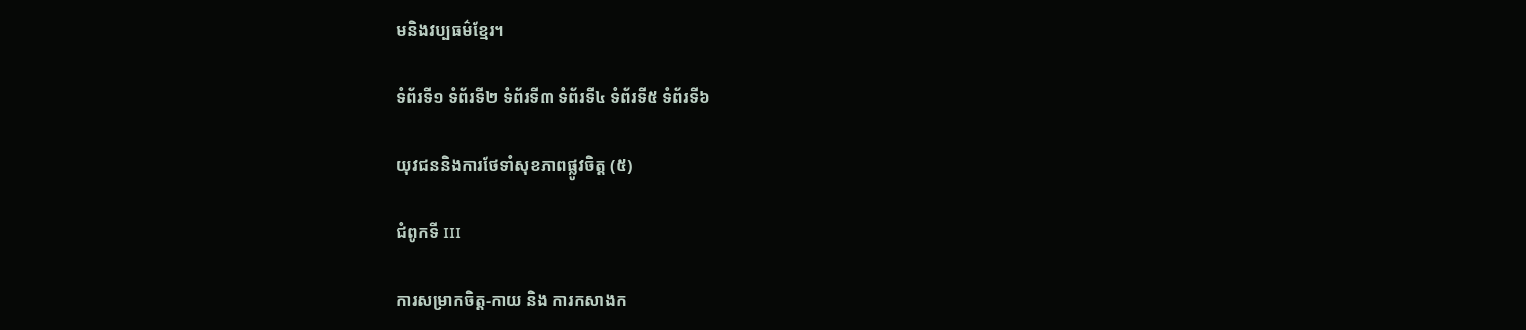មនិងវប្បធម៌ខ្មែរ។

ទំព័រទី១ ទំព័រទី២ ទំព័រទី៣ ទំព័រទី៤ ទំព័រទី៥ ទំព័រទី៦

យុវជននិងការថែទាំសុខភាពផ្លូវចិត្ត (៥)

ជំពូកទី III

ការសម្រាកចិត្ត-កាយ និង ការកសាងក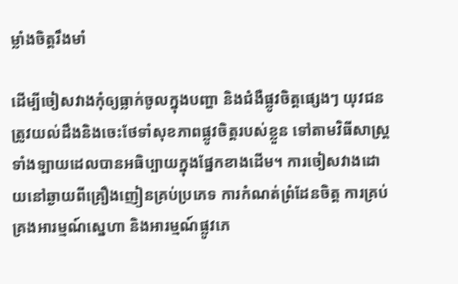ម្លាំងចិត្តរឹងមាំ

ដើម្បីចៀសវាងកុំឲ្យធ្លាក់ចូលក្នុងបញ្ហា និងជំងឺផ្លូវចិត្តផ្សេងៗ យុវជនត្រូវយល់ដឹងនិងចេះថែទាំសុខភាពផ្លូវចិត្តរបស់ខ្លួន ទៅតាមវិធីសាស្ត្រទាំងឡាយដេលបានអធិប្បាយក្នុងផ្នែកខាងដើម។ ការចៀសវាងដោយនៅឆ្ងាយពីគ្រឿងញៀនគ្រប់ប្រភេទ ការកំណត់ព្រំដែនចិត្ត ការគ្រប់គ្រងអារម្មណ៍ស្នេហា និងអារម្មណ៍ផ្លូវភេ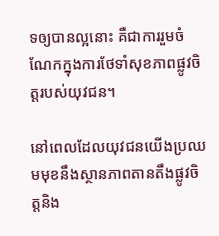ទឲ្យបានល្អនោះ គឺជាការរួមចំណែកក្នុងការថែទាំសុខភាពផ្លូវចិត្តរបស់យុវជន។

នៅពេលដែលយុវជនយើងប្រឈមមុខនឹងស្ថានភាពតានតឹងផ្លូវចិត្តនិង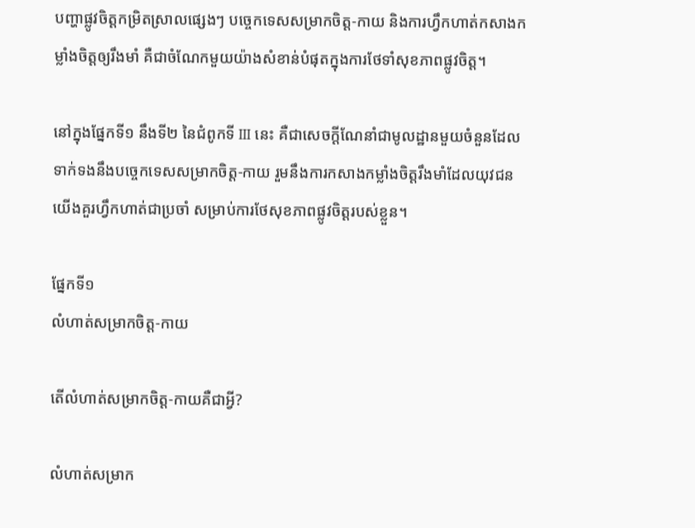បញ្ហាផ្លូវចិត្តកម្រិតស្រាលផ្សេងៗ បច្ចេកទេសសម្រាកចិត្ត-កាយ និងការហ្វឹកហាត់កសាងកម្លាំងចិត្តឲ្យរឹងមាំ គឺជាចំណែកមួយយ៉ាងសំខាន់បំផុតក្នុងការថែទាំសុខភាពផ្លូវចិត្ត។

នៅក្នុងផ្នែកទី១ នឹងទី២ នៃជំពូកទី III នេះ គឺជាសេចក្តីណែនាំជាមូលដ្ឋានមួយចំនួនដែលទាក់ទងនឹងបច្ចេកទេសសម្រាកចិត្ត-កាយ រួមនឹងការកសាងកម្លាំងចិត្តរឹងមាំដែលយុវជនយើងគួរហ្វឹកហាត់ជាប្រចាំ សម្រាប់ការថែសុខភាពផ្លូវចិត្តរបស់ខ្លួន។

ផ្នែកទី១
លំហាត់សម្រាកចិត្ត-កាយ

តើលំហាត់សម្រាកចិត្ត-កាយគឺជាអ្វី?

លំហាត់សម្រាក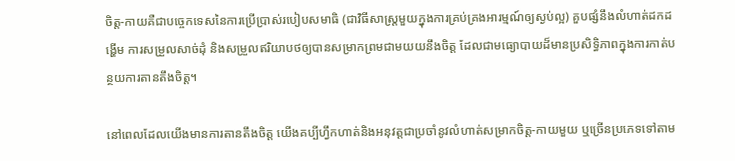ចិត្ត-កាយគឺជាបច្ចេកទេសនៃការប្រើប្រាស់របៀបសមាធិ (ជាវិធីសាស្ត្រមួយក្នុងការគ្រប់គ្រងអារម្មណ៍ឲ្យស្ងប់ល្អ) គួបផ្សំនឹងលំហាត់ដកដង្ហើម ការសម្រួលសាច់ដុំ និងសម្រួលឥរិយាបថឲ្យបានសម្រាកព្រមជាមយយនឹងចិត្ត ដែលជាមធ្យោបាយដ៏មានប្រសិទ្ធិភាពក្នុងការកាត់បន្ថយការតានតឹងចិត្ត។

នៅពេលដែលយើងមានការតានតឹងចិត្ត យើងគប្បីហ្វឹកហាត់និងអនុវត្តជាប្រចាំនូវលំហាត់សម្រាកចិត្ត-កាយមួយ ឬច្រើនប្រភេទទៅតាម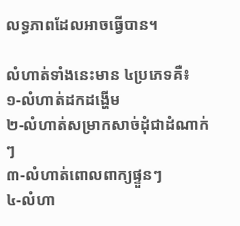លទ្ធភាពដែលអាចធ្វើបាន។

លំហាត់ទាំងនេះមាន ៤ប្រភេទគឺ៖
១-លំហាត់ដកដង្ហើម
២-លំហាត់សម្រាកសាច់ដុំជាដំណាក់ៗ
៣-លំហាត់ពោលពាក្យផ្ទួនៗ
៤-លំហា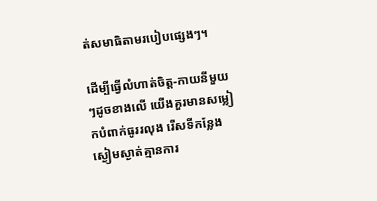ត់សមាធិតាមរបៀបផ្សេងៗ។

ដើម្បីធ្វើលំហាត់ចិត្ត-កាយនីមួយៗដូចខាងលើ យើងគួរមានសម្លៀកបំពាក់ធូររលុង រើសទីកន្លែងស្ងៀមស្ងាត់គ្មានការ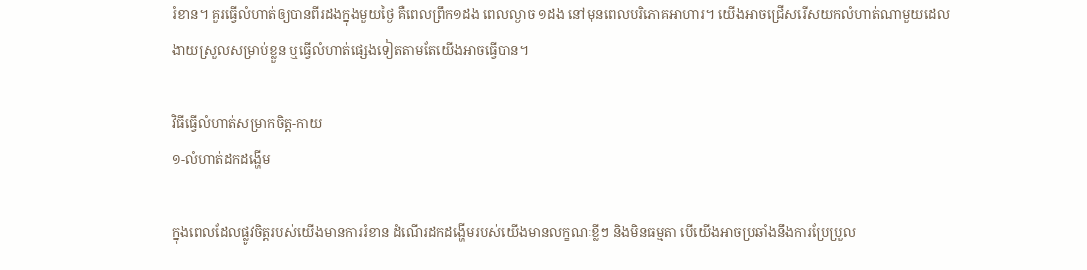រំខាន។ គួរធ្វើលំហាត់ឲ្យបានពីរដងក្នុងមួយថ្ងៃ គឺពេលព្រឹក១ដង ពេលល្ងាច ១ដង នៅមុនពេលបរិភោគអាហារ។ យើងអាចជ្រើសរើសយកលំហាត់ណាមួយដេលងាយស្រួលសម្រាប់ខ្លួន ឬធ្វើលំហាត់ផ្សេងទៀតតាមតែយើងអាចធ្វើបាន។

វិធីធ្វើលំហាត់សម្រាកចិត្ត-កាយ
១-លំហាត់ដកដង្ហើម

ក្នុងពេលដែលផ្លូវចិត្តរបស់យើងមានការរំខាន ដំណើរដកដង្ហើមរបស់យើងមានលក្ខណៈខ្លីៗ និងមិនធម្មតា បើយើងអាចប្រឆាំងនឹងការប្រែប្រួល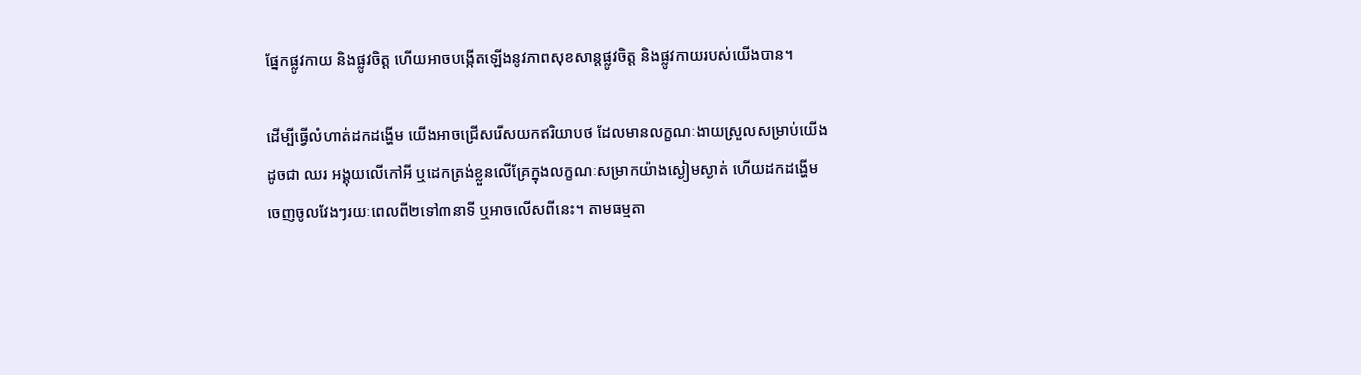ផ្នែកផ្លូវកាយ និងផ្លូវចិត្ត ហើយអាចបង្កើតឡើងនូវភាពសុខសាន្តផ្លូវចិត្ត និងផ្លូវកាយរបស់យើងបាន។

ដើម្បីធ្វើលំហាត់ដកដង្ហើម យើងអាចជ្រើសរើសយកឥរិយាបថ ដែលមានលក្ខណៈងាយស្រួលសម្រាប់យើងដូចជា ឈរ អង្គុយលើកៅអី ឬដេកត្រង់ខ្លួនលើគ្រែក្នុងលក្ខណៈសម្រាកយ៉ាងស្ងៀមស្ងាត់ ហើយដកដង្ហើមចេញចូលវែងៗរយៈពេលពី២ទៅ៣នាទី ឬអាចលើសពីនេះ។ តាមធម្មតា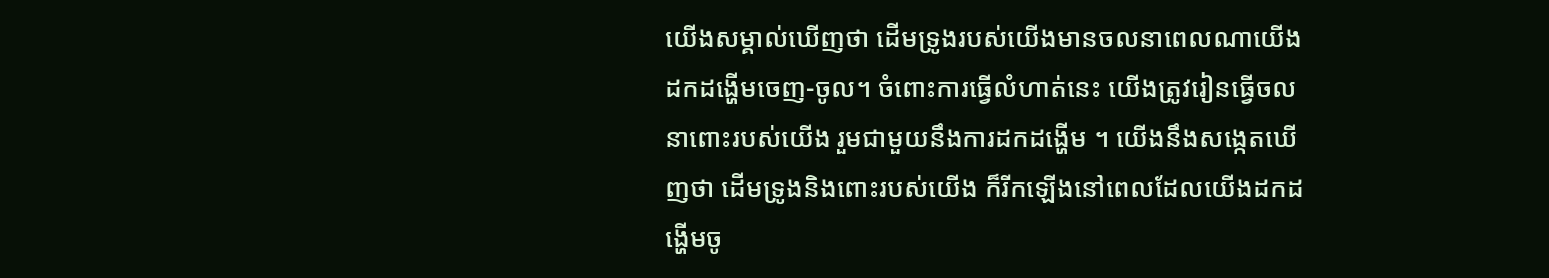យើងសម្គាល់ឃើញថា ដើមទ្រូងរបស់យើងមានចលនាពេលណាយើងដកដង្ហើមចេញ-ចូល។ ចំពោះការធ្វើលំហាត់នេះ យើងត្រូវរៀនធ្វើចលនាពោះរបស់យើង រួមជាមួយនឹងការដកដង្ហើម ។ យើងនឹងសង្កេតឃើញថា ដើមទ្រូងនិងពោះរបស់យើង ក៏រីកឡើងនៅពេលដែលយើងដកដង្ហើមចូ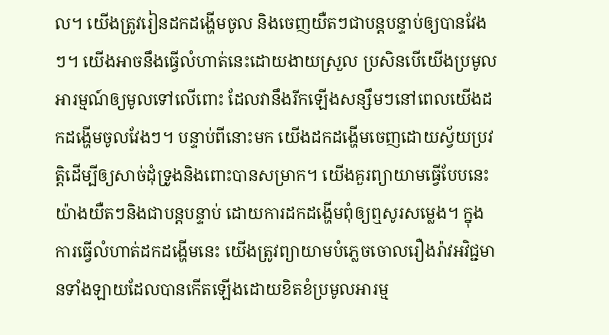ល។ យើងត្រូវរៀនដកដង្ហើមចូល និងចេញយឺតៗជាបន្តបន្ទាប់ឲ្យបានវែងៗ។ យើងអាចនឹងធ្វើលំហាត់នេះដោយងាយស្រួល ប្រសិនបើយើងប្រមូលអារម្មណ៍ឲ្យមូលទៅលើពោះ ដែលវានឹងរីកឡើងសន្សឹមៗនៅពេលយើងដកដង្ហើមចូលវែងៗ។ បន្ទាប់ពីនោះមក យើងដកដង្ហើមចេញដោយស្វ័យប្រវត្តិដើម្បីឲ្យសាច់ដុំទ្រូងនិងពោះបានសម្រាក។ យើងគួរព្យាយាមធ្វើបែបនេះយ៉ាងយឺតៗនិងជាបន្តបន្ទាប់ ដោយការដកដង្ហើមពុំឲ្យឮសូរសម្លេង។ ក្នុងការធ្វើលំហាត់ដកដង្ហើមនេះ យើងត្រូវព្យាយាមបំភ្លេចចោលរឿងរ៉ាវអវិជ្ជមានទាំងឡាយដែលបានកើតឡើងដោយខិតខំប្រមូលអារម្ម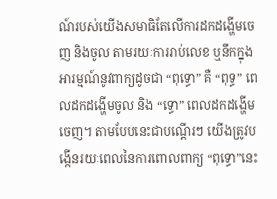ណ៍របស់យើងសមាធិតែលើការដកដង្ហើមចេញ និងចូល តាមរយៈការរាប់លេខ ឬនឹកក្នុងអារម្មណ៍នូវពាក្យដូចជា “ពុទ្ធោ” គឺ “ពុទ្ធ” ពេលដកដង្ហើមចូល និង “ទ្ធោ” ពេលដកដង្ហើមចេញ។ តាមបែបនេះជាបណ្តើរៗ យើងត្រូវបង្កើនរយៈពេលនៃការពោលពាក្យ “ពុទ្ធោ”នេះ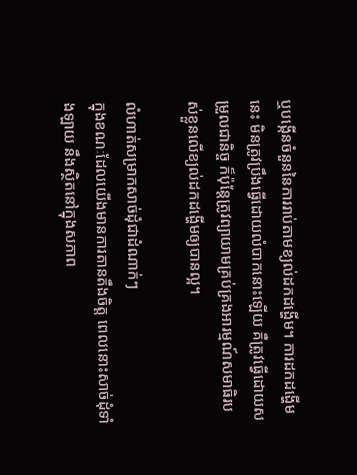ឬបង្កើនចំនួននៃការរាប់តាមខ្យល់ដកដង្ហើម។ ការដកដង្ហើមនេះ មិនត្រូវប្រឹងធ្វើដោយលំបាកនោះឡើយ គឺត្រូវធ្វើដោយសម្រួលជានិច្ច ក៏ប៉ុន្តែត្រូវព្យាយាមគ្រប់គ្រងអារម្មណ៍សមាធិរបស់ខ្លួនលើខ្យល់ដកដង្ហើមឲ្យបានល្អ។

លំហាត់សម្រាកសាច់ដុំជាដំណាក់ៗ
ក្នុងខណៈដែលយើងមានការតានតឹងចិត្ត ពេលនោះសាច់ដុំទាំងឡាយ នឹងស្ថិតនៅក្នុងសភាព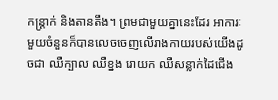កន្ត្រាក់ និងតានតឹង។ ព្រមជាមួយគ្នានេះដែរ អាការៈមួយចំនួនក៏បានលេចចេញលើរាងកាយរបស់យើងដូចជា ឈឺក្បាល ឈឺខ្នង រោយក ឈឺសន្លាក់ដៃជើង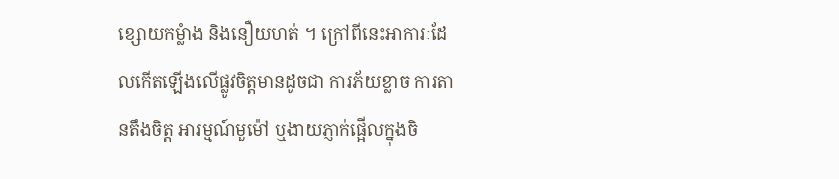ខ្សោយកម្លំាង និងនឿយហត់ ។ ក្រៅពីនេះអាការៈដែលកើតឡើងលើផ្លូវចិត្តមានដូចជា ការភ័យខ្លាច ការតានតឹងចិត្ត អារម្មណ៍មួម៉ៅ ឬងាយភ្ញាក់ផ្អើលក្នុងចិ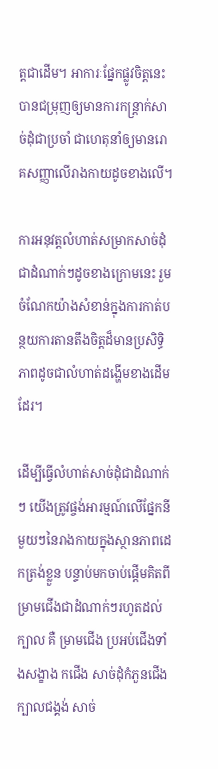ត្តជាដើម។ អាការៈផ្នែកផ្លូវចិត្តនេះ បានជម្រុញឲ្យមានការកន្ត្រាក់សាច់ដុំជាប្រចាំ ជាហេតុនាំឲ្យមានរោគសញ្ញាលើរាងកាយដូចខាងលើ។

ការអនុវត្តលំហាត់សម្រាកសាច់ដុំជាដំណាក់ៗដូចខាងក្រោមនេះ រួមចំណែកយ៉ាងសំខាន់ក្នុងការកាត់បន្ថយការតានតឹងចិត្តដ៏មានប្រសិទ្ធិភាពដូចជាលំហាត់ដង្ហើមខាងដើមដែរ។

ដើម្បីធ្វើលំហាត់សាច់ដុំជាដំណាក់ៗ យើងត្រូវផ្ចង់អារម្មណ៍លើផ្នែកនីមួយៗនៃរាងកាយក្នុងស្ថានភាពដេកត្រង់ខ្លួន បន្ទាប់មកចាប់ផ្តើមគិតពីម្រាមជើងជាដំណាក់ៗរហូតដល់ក្បាល គឺ ម្រាមជើង ប្រអប់ជើងទាំងសង្ខាង កជើង សាច់ដុំកំភួនជើង ក្បាលជង្គង់ សាច់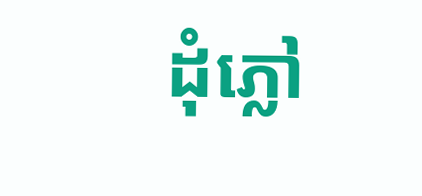ដុំភ្លៅ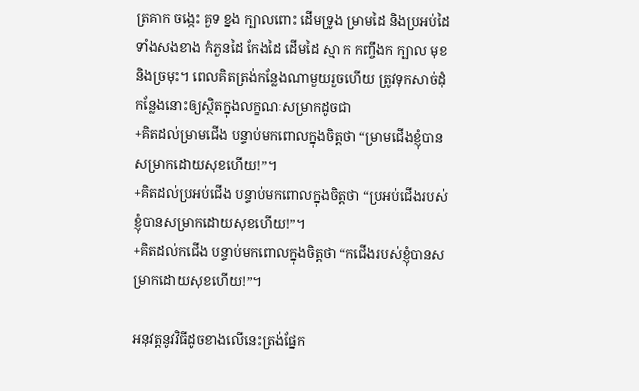ត្រគាក ចង្កេះ គួទ ខ្នង ក្បាលពោះ ដើមទ្រូង ម្រាមដៃ និងប្រអប់ដៃទាំងសងខាង កំភួនដៃ កែងដៃ ដើមដៃ ស្មា ក កញ្ចឹងក ក្បាល មុខ និងច្រមុះ។ ពេលគិតត្រង់កន្លែងណាមួយរួចហើយ ត្រូវទុកសាច់ដុំកន្លែងនោះឲ្យស្ថិតក្នុងលក្ខណៈសម្រាកដូចជា
+គិតដល់ម្រាមជើង បន្ទាប់មកពោលក្នុងចិត្តថា “ម្រាមជើងខ្ញុំបានសម្រាកដោយសុខហើយ!”។
+គិតដល់ប្រអប់ជើង បន្ទាប់មកពោលក្នុងចិត្តថា “ប្រអប់ជើងរបស់ខ្ញុំបានសម្រាកដោយសុខហើយ!”។
+គិតដល់កជើង បន្ទាប់មកពោលក្នុងចិត្តថា “កជើងរបស់ខ្ញុំបានសម្រាកដោយសុខហើយ!”។

អនុវត្តនូវវិធីដូចខាងលើនេះត្រង់ផ្នែក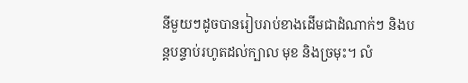នីមួយៗដូចបានរៀបរាប់ខាងដើមជាដំណាក់ៗ និងបន្តបន្ទាប់រហូតដល់ក្បាល មុខ និងច្រមុះ។ លំ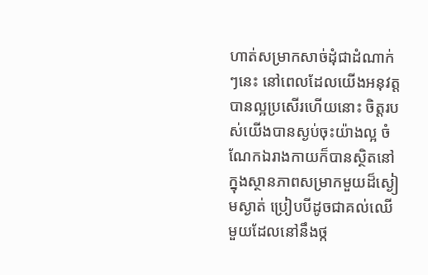ហាត់សម្រាកសាច់ដុំជាដំណាក់ៗនេះ នៅពេលដែលយើងអនុវត្តបានល្អប្រសើរហើយនោះ ចិត្តរបស់យើងបានស្ងប់ចុះយ៉ាងល្អ ចំណែកឯរាងកាយក៏បានស្ថិតនៅក្នុងស្ថានភាពសម្រាកមួយដ៏ស្ងៀមស្ងាត់ ប្រៀបបីដូចជាគល់ឈើមួយដែលនៅនឹងថ្ក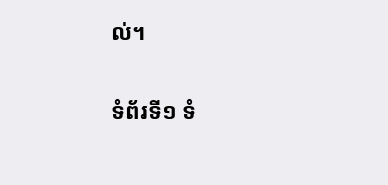ល់។

ទំព័រទី១ ទំ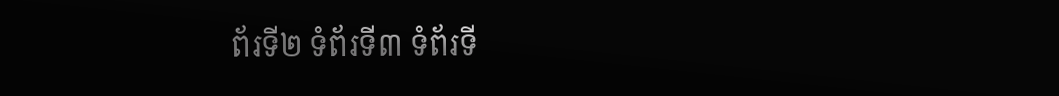ព័រទី២ ទំព័រទី៣ ទំព័រទី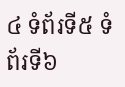៤ ទំព័រទី៥ ទំព័រទី៦